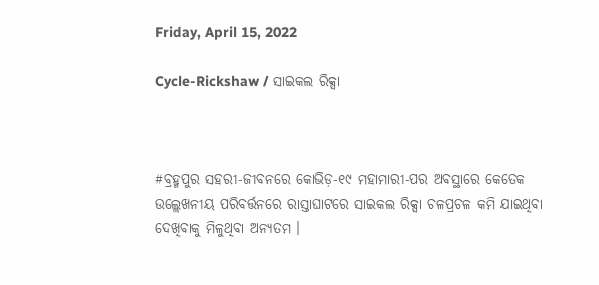Friday, April 15, 2022

Cycle-Rickshaw / ସାଇକଲ ରିକ୍ସା



#ବ୍ରହ୍ମପୁର ସହରୀ-ଜୀବନରେ କୋଭିଡ଼-୧୯ ମହାମାରୀ-ପର ଅବସ୍ଥାରେ କେତେକ ଉଲ୍ଲେଖନୀୟ ପରିବର୍ତ୍ତନରେ ରାସ୍ତାଘାଟରେ ସାଇକଲ ରିକ୍ସା ଚଳପ୍ରଚଳ କମି ଯାଇଥିବା ଦେଖିବାକୁ ମିଳୁଥିବା ଅନ୍ୟତମ ।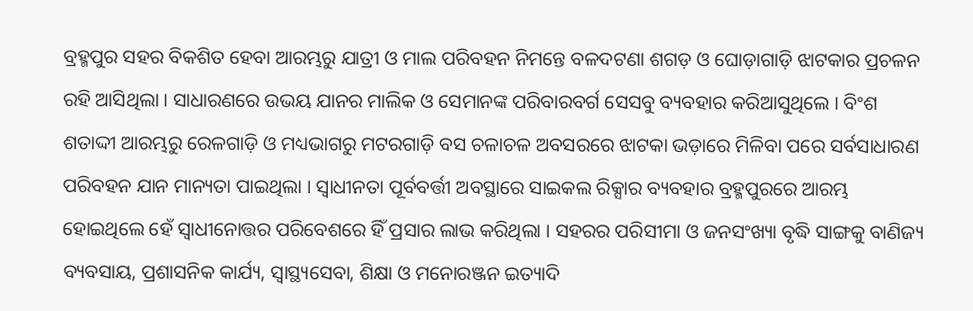ବ୍ରହ୍ମପୁର ସହର ବିକଶିତ ହେବା ଆରମ୍ଭରୁ ଯାତ୍ରୀ ଓ ମାଲ ପରିବହନ ନିମନ୍ତେ ବଳଦଟଣା ଶଗଡ଼ ଓ ଘୋଡ଼ାଗାଡ଼ି ଝାଟକାର ପ୍ରଚଳନ ରହି ଆସିଥିଲା । ସାଧାରଣରେ ଉଭୟ ଯାନର ମାଲିକ ଓ ସେମାନଙ୍କ ପରିବାରବର୍ଗ ସେସବୁ ବ୍ୟବହାର କରିଆସୁଥିଲେ । ବିଂଶ ଶତାଦ୍ଦୀ ଆରମ୍ଭରୁ ରେଳଗାଡ଼ି ଓ ମଧ୍ୟଭାଗରୁ ମଟରଗାଡ଼ି ବସ ଚଳାଚଳ ଅବସରରେ ଝାଟକା ଭଡ଼ାରେ ମିଳିବା ପରେ ସର୍ବସାଧାରଣ ପରିବହନ ଯାନ ମାନ୍ୟତା ପାଇଥିଲା । ସ୍ୱାଧୀନତା ପୂର୍ବବର୍ତ୍ତୀ ଅବସ୍ଥାରେ ସାଇକଲ ରିକ୍ସାର ବ୍ୟବହାର ବ୍ରହ୍ମପୁରରେ ଆରମ୍ଭ ହୋଇଥିଲେ ହେଁ ସ୍ୱାଧୀନୋତ୍ତର ପରିବେଶରେ ହିଁ ପ୍ରସାର ଲାଭ କରିଥିଲା । ସହରର ପରିସୀମା ଓ ଜନସଂଖ୍ୟା ବୃଦ୍ଧି ସାଙ୍ଗକୁ ବାଣିଜ୍ୟ ବ୍ୟବସାୟ, ପ୍ରଶାସନିକ କାର୍ଯ୍ୟ, ସ୍ୱାସ୍ଥ୍ୟସେବା, ଶିକ୍ଷା ଓ ମନୋରଞ୍ଜନ ଇତ୍ୟାଦି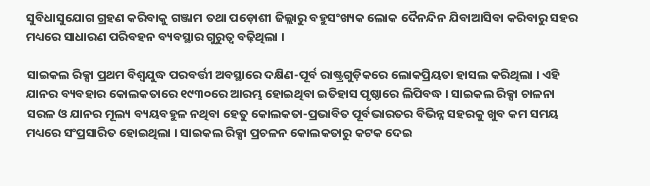ସୁବିଧାସୁଯୋଗ ଗ୍ରହଣ କରିବାକୁ ଗଞ୍ଜାମ ତଥା ପଡ଼ୋଶୀ ଜିଲ୍ଲାରୁ ବହୁସଂଖ୍ୟକ ଲୋକ ଦୈନନ୍ଦିନ ଯିବାଆସିବା କରିବାରୁ ସହର ମଧ୍ୟରେ ସାଧାରଣ ପରିବହନ ବ୍ୟବସ୍ଥାର ଗୁରୁତ୍ୱ ବଢ଼ିଥିଲା ।

ସାଇକଲ ରିକ୍ସା ପ୍ରଥମ ବିଶ୍ୱଯୁଦ୍ଧ ପରବର୍ତ୍ତୀ ଅବସ୍ଥାରେ ଦକ୍ଷିଣ-ପୂର୍ବ ରାଷ୍ଟ୍ରଗୁଡ଼ିକରେ ଲୋକପ୍ରିୟତା ହାସଲ କରିଥିଲା । ଏହି ଯାନର ବ୍ୟବହାର କୋଲକତାରେ ୧୯୩୦ରେ ଆରମ୍ଭ ହୋଇଥିବା ଇତିହାସ ପୃଷ୍ଠାରେ ଲିପିବଦ୍ଧ । ସାଇକଲ ରିକ୍ସା ଚାଳନା ସରଳ ଓ ଯାନର ମୂଲ୍ୟ ବ୍ୟୟବହୁଳ ନଥିବା ହେତୁ କୋଲକତା-ପ୍ରଭାବିତ ପୂର୍ବଭାରତର ବିଭିନ୍ନ ସହରକୁ ଖୁବ କମ ସମୟ ମଧ୍ୟରେ ସଂପ୍ରସାରିତ ହୋଇଥିଲା । ସାଇକଲ ରିକ୍ସା ପ୍ରଚଳନ କୋଲକତାରୁ କଟକ ଦେଇ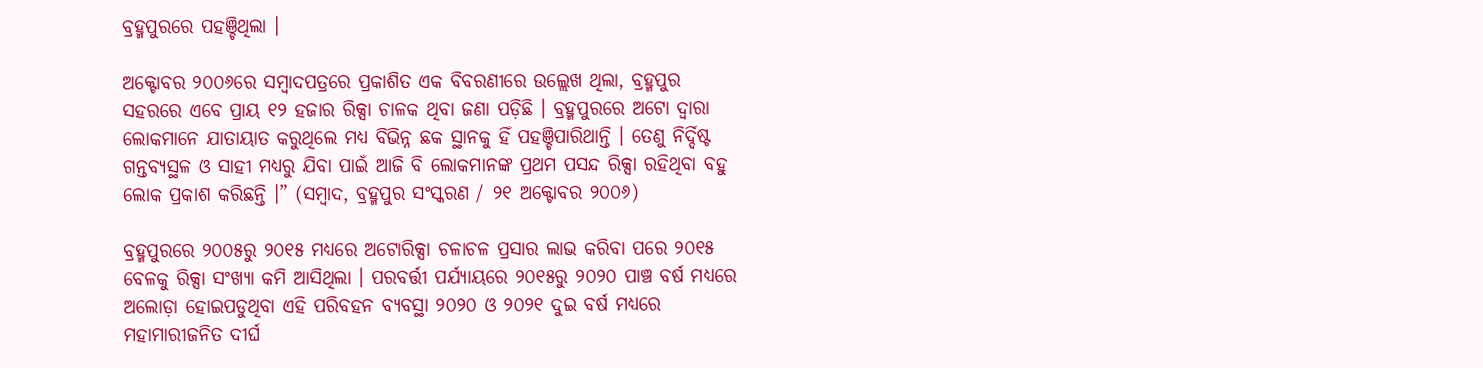ବ୍ରହ୍ମପୁରରେ ପହଞ୍ଚିଥିଲା ।

ଅକ୍ଟୋବର ୨୦୦୬ରେ ସମ୍ୱାଦପତ୍ରରେ ପ୍ରକାଶିତ ଏକ ବିବରଣୀରେ ଉଲ୍ଲେଖ ଥିଲା, ବ୍ରହ୍ମପୁର ସହରରେ ଏବେ ପ୍ରାୟ ୧୨ ହଜାର ରିକ୍ସା ଚାଳକ ଥିବା ଜଣା ପଡ଼ିଛି । ବ୍ରହ୍ମପୁରରେ ଅଟୋ ଦ୍ୱାରା ଲୋକମାନେ ଯାତାୟାତ କରୁଥିଲେ ମଧ୍ୟ ବିଭିନ୍ନ ଛକ ସ୍ଥାନକୁ ହିଁ ପହଞ୍ଚିପାରିଥାନ୍ତି । ତେଣୁ ନିର୍ଦ୍ଦିଷ୍ଟ ଗନ୍ତବ୍ୟସ୍ଥଳ ଓ ସାହୀ ମଧ୍ୟରୁ ଯିବା ପାଇଁ ଆଜି ବି ଲୋକମାନଙ୍କ ପ୍ରଥମ ପସନ୍ଦ ରିକ୍ସା ରହିଥିବା ବହୁ ଲୋକ ପ୍ରକାଶ କରିଛନ୍ତି ।” (ସମ୍ୱାଦ, ବ୍ରହ୍ମପୁର ସଂସ୍କରଣ / ୨୧ ଅକ୍ଟୋବର ୨୦୦୬)

ବ୍ରହ୍ମପୁରରେ ୨୦୦୫ରୁ ୨୦୧୫ ମଧ୍ୟରେ ଅଟୋରିକ୍ସା ଚଳାଚଳ ପ୍ରସାର ଲାଭ କରିବା ପରେ ୨୦୧୫ ବେଳକୁ ରିକ୍ସା ସଂଖ୍ୟା କମି ଆସିଥିଲା । ପରବର୍ତ୍ତୀ ପର୍ଯ୍ୟାୟରେ ୨୦୧୫ରୁ ୨୦୨୦ ପାଞ୍ଚ ବର୍ଷ ମଧ୍ୟରେ ଅଲୋଡ଼ା ହୋଇପଡୁଥିବା ଏହି ପରିବହନ ବ୍ୟବସ୍ଥା ୨୦୨୦ ଓ ୨୦୨୧ ଦୁଇ ବର୍ଷ ମଧ୍ୟରେ ମହାମାରୀଜନିତ ଦୀର୍ଘ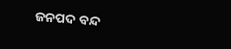ଜନପଦ ବନ୍ଦ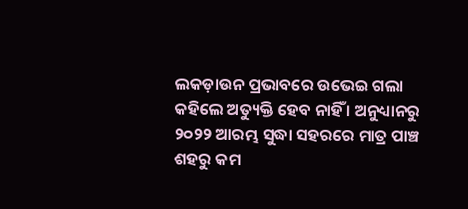ଲକଡ଼ାଉନ ପ୍ରଭାବରେ ଉଭେଇ ଗଲା କହିଲେ ଅତ୍ୟୁକ୍ତି ହେବ ନାହିଁ । ଅନୁଧ୍ୟାନରୁ ୨୦୨୨ ଆରମ୍ଭ ସୁଦ୍ଧା ସହରରେ ମାତ୍ର ପାଞ୍ଚ ଶହରୁ କମ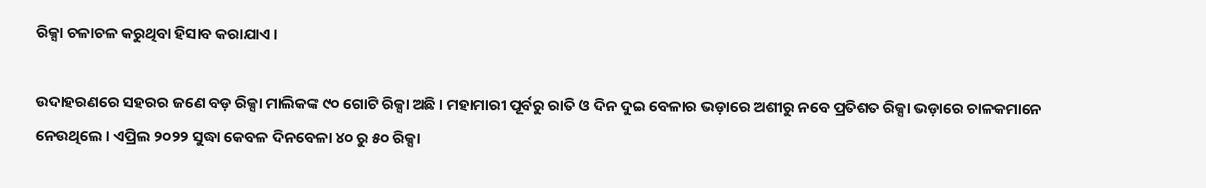ରିକ୍ସା ଚଳାଚଳ କରୁଥିବା ହିସାବ କରାଯାଏ ।

ଉଦାହରଣରେ ସହରର ଜଣେ ବଡ଼ ରିକ୍ସା ମାଲିକଙ୍କ ୯୦ ଗୋଟି ରିକ୍ସା ଅଛି । ମହାମାରୀ ପୂର୍ବରୁ ରାତି ଓ ଦିନ ଦୁଇ ବେଳାର ଭଡ଼ାରେ ଅଶୀରୁ ନବେ ପ୍ରତିଶତ ରିକ୍ସା ଭଡ଼ାରେ ଚାଳକମାନେ ନେଉଥିଲେ । ଏପ୍ରିଲ ୨୦୨୨ ସୁଦ୍ଧା କେବଳ ଦିନବେଳା ୪୦ ରୁ ୫୦ ରିକ୍ସା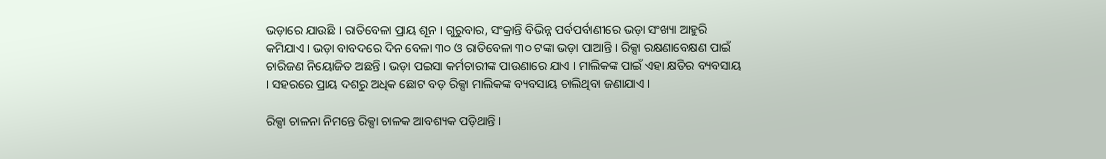ଭଡ଼ାରେ ଯାଉଛି । ରାତିବେଳା ପ୍ରାୟ ଶୂନ । ଗୁରୁବାର, ସଂକ୍ରାନ୍ତି ବିଭିନ୍ନ ପର୍ବପର୍ବାଣୀରେ ଭଡ଼ା ସଂଖ୍ୟା ଆହୁରି କମିଯାଏ । ଭଡ଼ା ବାବଦରେ ଦିନ ବେଳା ୩୦ ଓ ରାତିବେଳା ୩୦ ଟଙ୍କା ଭଡ଼ା ପାଆନ୍ତି । ରିକ୍ସା ରକ୍ଷଣାବେକ୍ଷଣ ପାଇଁ ଚାରିଜଣ ନିୟୋଜିତ ଅଛନ୍ତି । ଭଡ଼ା ପଇସା କର୍ମଚାରୀଙ୍କ ପାଉଣାରେ ଯାଏ । ମାଲିକଙ୍କ ପାଇଁ ଏହା କ୍ଷତିର ବ୍ୟବସାୟ । ସହରରେ ପ୍ରାୟ ଦଶରୁ ଅଧିକ ଛୋଟ ବଡ଼ ରିକ୍ସା ମାଲିକଙ୍କ ବ୍ୟବସାୟ ଚାଲିଥିବା ଜଣାଯାଏ ।

ରିକ୍ସା ଚାଳନା ନିମନ୍ତେ ରିକ୍ସା ଚାଳକ ଆବଶ୍ୟକ ପଡ଼ିଥାନ୍ତି ।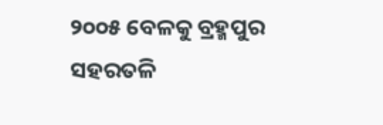୨୦୦୫ ବେଳକୁ ବ୍ରହ୍ମପୁର ସହରତଳି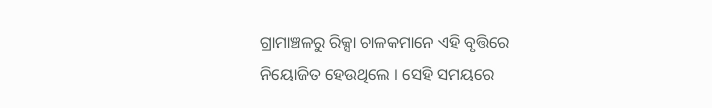ଗ୍ରାମାଞ୍ଚଳରୁ ରିକ୍ସା ଚାଳକମାନେ ଏହି ବୃତ୍ତିରେ ନିୟୋଜିତ ହେଉଥିଲେ । ସେହି ସମୟରେ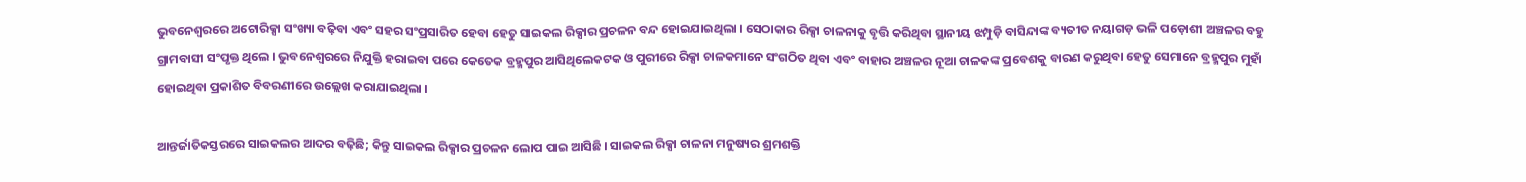ଭୁବନେଶ୍ୱରରେ ଅଟୋରିକ୍ସା ସଂଖ୍ୟା ବଢ଼ିବା ଏବଂ ସହର ସଂପ୍ରସାରିତ ହେବା ହେତୁ ସାଇକଲ ରିକ୍ସାର ପ୍ରଚଳନ ବନ୍ଦ ହୋଇଯାଇଥିଲା । ସେଠାକାର ରିକ୍ସା ଚାଳନାକୁ ବୃତ୍ତି କରିଥିବା ସ୍ଥାନୀୟ ଝମ୍ପୁଡ଼ି ବାସିନ୍ଦାଙ୍କ ବ୍ୟତୀତ ନୟାଗଡ଼ ଭଳି ପଡ଼ୋଶୀ ଅଞ୍ଚଳର ବହୁ ଗ୍ରାମବାସୀ ସଂପୃକ୍ତ ଥିଲେ । ଭୁବନେଶ୍ୱରରେ ନିଯୁକ୍ତି ହରାଇବା ପରେ କେତେକ ବ୍ରହ୍ମପୁର ଆସିଥିଲେକଟକ ଓ ପୁରୀରେ ରିକ୍ସା ଚାଳକମାନେ ସଂଗଠିତ ଥିବା ଏବଂ ବାହାର ଅଞ୍ଚଳର ନୂଆ ଚାଳକଙ୍କ ପ୍ରବେଶକୁ ବାରଣ କରୁଥିବା ହେତୁ ସେମାନେ ବ୍ରହ୍ମପୁର ମୁହାଁ ହୋଇଥିବା ପ୍ରକାଶିତ ବିବରଣୀରେ ଉଲ୍ଲେଖ କରାଯାଇଥିଲା ।

ଆନ୍ତର୍ଜାତିକସ୍ତରରେ ସାଇକଲର ଆଦର ବଢ଼ିଛି; କିନ୍ତୁ ସାଇକଲ ରିକ୍ସାର ପ୍ରଚଳନ ଲୋପ ପାଇ ଆସିଛି । ସାଇକଲ ରିକ୍ସା ଚାଳନା ମନୁଷ୍ୟର ଶ୍ରମଶକ୍ତି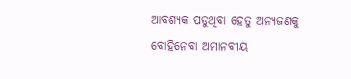ଆବଶ୍ୟକ ପଡୁଥିବା ହେତୁ ଅନ୍ୟଜଣକୁ ବୋହିନେବା ଅମାନବୀୟ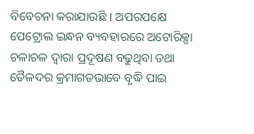ବିବେଚନା କରାଯାଉଛି । ଅପରପକ୍ଷେ ପେଟ୍ରୋଲ ଇନ୍ଧନ ବ୍ୟବହାରରେ ଅଟୋରିକ୍ସା ଚଳାଚଳ ଦ୍ୱାରା ପ୍ରଦୂଷଣ ବଢୁଥିବା ତଥା ତୈଳଦର କ୍ରମାଗତଭାବେ ବୃଦ୍ଧି ପାଇ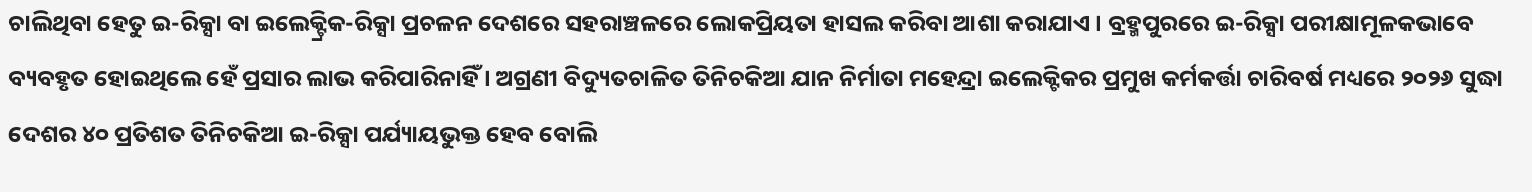ଚାଲିଥିବା ହେତୁ ଇ-ରିକ୍ସା ବା ଇଲେକ୍ଟ୍ରିକ-ରିକ୍ସା ପ୍ରଚଳନ ଦେଶରେ ସହରାଞ୍ଚଳରେ ଲୋକପ୍ରିୟତା ହାସଲ କରିବା ଆଶା କରାଯାଏ । ବ୍ରହ୍ମପୁରରେ ଇ-ରିକ୍ସା ପରୀକ୍ଷାମୂଳକଭାବେ ବ୍ୟବହୃତ ହୋଇଥିଲେ ହେଁ ପ୍ରସାର ଲାଭ କରିପାରିନାହିଁ । ଅଗ୍ରଣୀ ବିଦ୍ୟୁତଚାଳିତ ତିନିଚକିଆ ଯାନ ନିର୍ମାତା ମହେନ୍ଦ୍ରା ଇଲେକ୍ଟିକର ପ୍ରମୁଖ କର୍ମକର୍ତ୍ତା ଚାରିବର୍ଷ ମଧ୍ୟରେ ୨୦୨୬ ସୁଦ୍ଧା ଦେଶର ୪୦ ପ୍ରତିଶତ ତିନିଚକିଆ ଇ-ରିକ୍ସା ପର୍ଯ୍ୟାୟଭୁକ୍ତ ହେବ ବୋଲି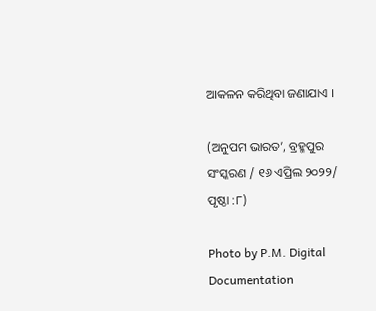ଆକଳନ କରିଥିବା ଜଣାଯାଏ ।

(ଅନୁପମ ଭାରତ’, ବ୍ରହ୍ମପୁର ସଂସ୍କରଣ / ୧୬ ଏପ୍ରିଲ ୨୦୨୨/ ପୃଷ୍ଠା :୮)

Photo by P.M. Digital Documentation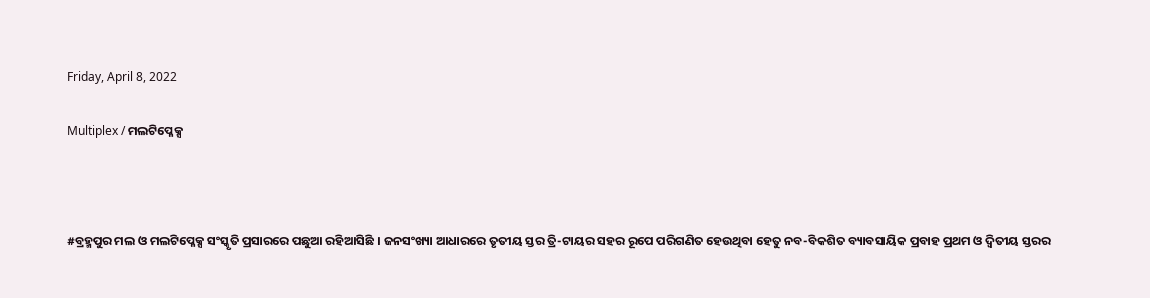Friday, April 8, 2022

Multiplex / ମଲଟିପ୍ଳେକ୍ସ



#ବ୍ରହ୍ମପୁର ମଲ ଓ ମଲଟିପ୍ଳେକ୍ସ ସଂସ୍କୃତି ପ୍ରସାରରେ ପଛୁଆ ରହିଆସିଛି । ଜନସଂଖ୍ୟା ଆଧାରରେ ତୃତୀୟ ସ୍ତର ତ୍ରି-ଟାୟର ସହର ରୂପେ ପରିଗଣିତ ହେଉଥିବା ହେତୁ ନବ-ବିକଶିତ ବ୍ୟାବସାୟିକ ପ୍ରବାହ ପ୍ରଥମ ଓ ଦ୍ୱିତୀୟ ସ୍ତରର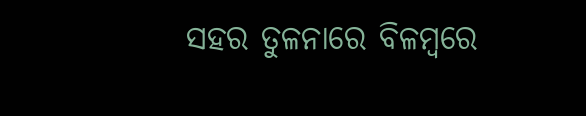ସହର ତୁଳନାରେ ବିଳମ୍ୱରେ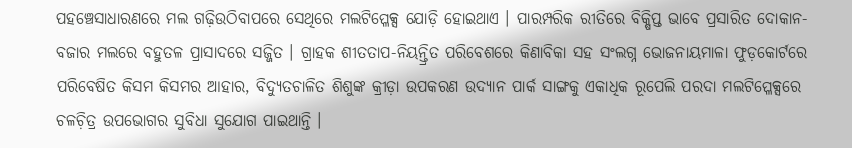ପହଞ୍ଚେସାଧାରଣରେ ମଲ ଗଢ଼ିଉଠିବାପରେ ସେଥିରେ ମଲଟିପ୍ଳେକ୍ସ ଯୋଡ଼ି ହୋଇଥାଏ । ପାରମ୍ପରିକ ରୀତିରେ ବିକ୍ଷିପ୍ତ ଭାବେ ପ୍ରସାରିତ ଦୋକାନ-ବଜାର ମଲରେ ବହୁତଳ ପ୍ରାସାଦରେ ସଜ୍ଜିତ । ଗ୍ରାହକ ଶୀତତାପ-ନିୟନ୍ତ୍ରିତ ପରିବେଶରେ କିଣାବିକା ସହ ସଂଲଗ୍ନ ଭୋଜନାୟମାଳା ଫୁଡ଼କୋର୍ଟରେ ପରିବେଷିତ କିସମ କିସମର ଆହାର, ବିଦ୍ୟୁତଚାଳିତ ଶିଶୁଙ୍କ କ୍ରୀଡ଼ା ଉପକରଣ ଉଦ୍ୟାନ ପାର୍କ ସାଙ୍ଗକୁ ଏକାଧିକ ରୂପେଲି ପରଦା ମଲଟିପ୍ଳେକ୍ସରେ ଚଳଚ଼ିତ୍ର ଉପଭୋଗର ସୁବିଧା ସୁଯୋଗ ପାଇଥାନ୍ତି ।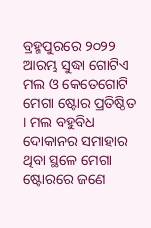ବ୍ରହ୍ମପୁରରେ ୨୦୨୨ ଆରମ୍ଭ ସୁଦ୍ଧା ଗୋଟିଏ ମଲ ଓ କେତେଗୋଟି ମେଗା ଷ୍ଟୋର ପ୍ରତିଷ୍ଠିତ । ମଲ ବହୁବିଧ ଦୋକାନର ସମାହାର ଥିବା ସ୍ଥଳେ ମେଗା ଷ୍ଟୋରରେ ଜଣେ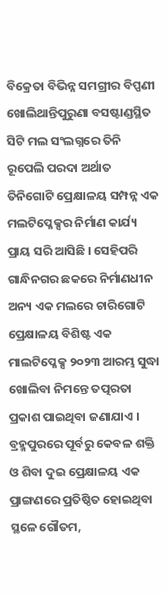ବିକ୍ରେତା ବିଭିନ୍ନ ସମଗ୍ରୀର ବିପ୍ପଣୀ ଖୋଲିଥାନ୍ତିପୁରୁଣା ବସଷ୍ଟାଣ୍ଡସ୍ଥିତ ସିଟି ମଲ ସଂଲଗ୍ନରେ ତିନି ରୂପେଲି ପରଦା ଅର୍ଥାତ ତିନିଗୋଟି ପ୍ରେକ୍ଷାଳୟ ସମ୍ପନ୍ନ ଏକ ମଲଟିପ୍ଳେକ୍ସର ନିର୍ମାଣ କାର୍ଯ୍ୟ ପ୍ରାୟ ସରି ଆସିଛି । ସେହିପରି ଗାନ୍ଧିନଗର ଛକରେ ନିର୍ମାଣଧୀନ ଅନ୍ୟ ଏକ ମଲରେ ଚାରିଗୋଟି ପ୍ରେକ୍ଷାଳୟ ବିଶିଷ୍ଟ ଏକ ମାଲଟିପ୍ଳେକ୍ସ ୨୦୨୩ ଆରମ୍ଭ ସୁଦ୍ଧା ଖୋଲିବା ନିମନ୍ତେ ତତ୍ପରତା ପ୍ରକାଶ ପାଇଥିବା ଜଣାଯାଏ । ବ୍ରହ୍ମପୁରରେ ପୂର୍ବରୁ କେବଳ ଶକ୍ତି ଓ ଶିବା ଦୁଇ ପ୍ରେକ୍ଷାଳୟ ଏକ ପ୍ରାଙ୍ଗଣରେ ପ୍ରତିଷ୍ଠିତ ହୋଇଥିବା ସ୍ଥଳେ ଗୌତମ,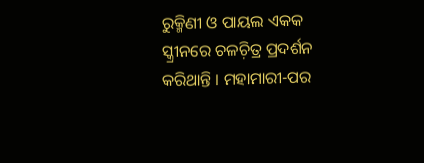ରୁକ୍ମିଣୀ ଓ ପାୟଲ ଏକକ ସ୍କ୍ରୀନରେ ଚଳଚ଼ିତ୍ର ପ୍ରଦର୍ଶନ କରିଥାନ୍ତି । ମହାମାରୀ-ପର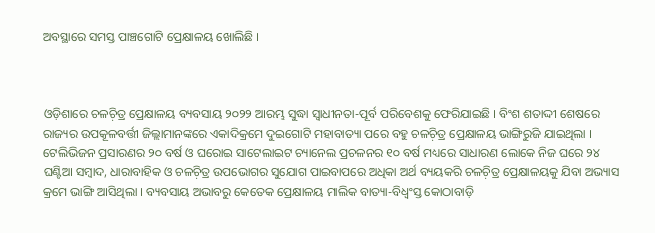ଅବସ୍ଥାରେ ସମସ୍ତ ପାଞ୍ଚଗୋଟି ପ୍ରେକ୍ଷାଳୟ ଖୋଲିଛି ।



ଓଡ଼ିଶାରେ ଚଳଚ଼ିତ୍ର ପ୍ରେକ୍ଷାଳୟ ବ୍ୟବସାୟ ୨୦୨୨ ଆରମ୍ଭ ସୁଦ୍ଧା ସ୍ୱାଧୀନତା-ପୂର୍ବ ପରିବେଶକୁ ଫେରିଯାଇଛି । ବିଂଶ ଶତାଦ୍ଦୀ ଶେଷରେ ରାଜ୍ୟର ଉପକୂଳବର୍ତ୍ତୀ ଜିଲ୍ଲାମାନଙ୍କରେ ଏକାଦିକ୍ରମେ ଦୁଇଗୋଟି ମହାବାତ୍ୟା ପରେ ବହୁ ଚଳଚ଼ିତ୍ର ପ୍ରେକ୍ଷାଳୟ ଭାଙ୍ଗିରୁଜି ଯାଇଥିଲା । ଟେଲିଭିଜନ ପ୍ରସାରଣର ୨୦ ବର୍ଷ ଓ ଘରୋଇ ସାଟେଲାଇଟ ଚ୍ୟାନେଲ ପ୍ରଚଳନର ୧୦ ବର୍ଷ ମଧ୍ୟରେ ସାଧାରଣ ଲୋକେ ନିଜ ଘରେ ୨୪ ଘଣ୍ଟିଆ ସମ୍ୱାଦ, ଧାରାବାହିକ ଓ ଚଳଚ଼ିତ୍ର ଉପଭୋଗର ସୁଯୋଗ ପାଇବାପରେ ଅଧିକା ଅର୍ଥ ବ୍ୟୟକରି ଚଳଚ଼ିତ୍ର ପ୍ରେକ୍ଷାଳୟକୁ ଯିବା ଅଭ୍ୟାସ କ୍ରମେ ଭାଙ୍ଗି ଆସିଥିଲା । ବ୍ୟବସାୟ ଅଭାବରୁ କେତେକ ପ୍ରେକ୍ଷାଳୟ ମାଲିକ ବାତ୍ୟା-ବିଧ୍ୱଂସ୍ତ କୋଠାବାଡ଼ି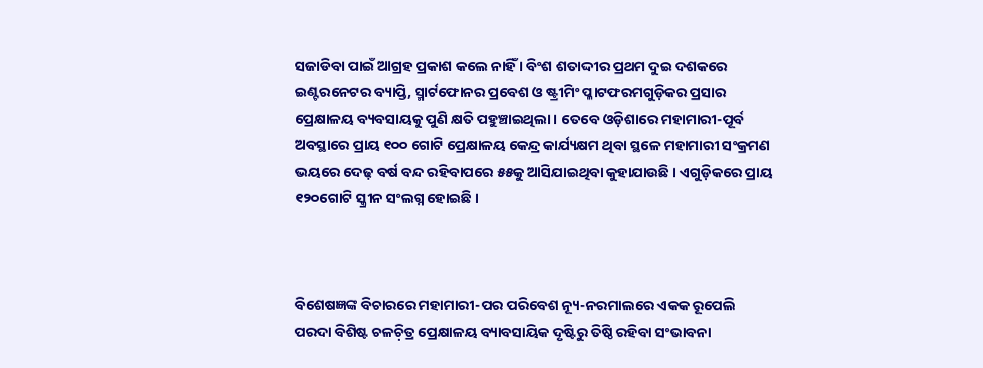ସଜାଡିବା ପାଇଁ ଆଗ୍ରହ ପ୍ରକାଶ କଲେ ନାହିଁ । ବିଂଶ ଶତାଦ୍ଦୀର ପ୍ରଥମ ଦୁଇ ଦଶକରେ ଇଣ୍ଟରନେଟର ବ୍ୟାପ୍ତି, ସ୍ମାର୍ଟଫୋନର ପ୍ରବେଶ ଓ ଷ୍ଟ୍ରୀମିଂ ପ୍ଳାଟଫରମଗୁଡ଼ିକର ପ୍ରସାର ପ୍ରେକ୍ଷାଳୟ ବ୍ୟବସାୟକୁ ପୁଣି କ୍ଷତି ପହୁଞ୍ଚାଇଥିଲା । ତେବେ ଓଡ଼ିଶାରେ ମହାମାରୀ-ପୂର୍ବ ଅବସ୍ଥାରେ ପ୍ରାୟ ୧୦୦ ଗୋଟି ପ୍ରେକ୍ଷାଳୟ କେନ୍ଦ୍ର କାର୍ଯ୍ୟକ୍ଷମ ଥିବା ସ୍ଥଳେ ମହାମାରୀ ସଂକ୍ରମଣ ଭୟରେ ଦେଢ଼ ବର୍ଷ ବନ୍ଦ ରହିବାପରେ ୫୫କୁ ଆସିଯାଇଥିବା କୁହାଯାଉଛି । ଏଗୁଡ଼ିକରେ ପ୍ରାୟ ୧୨୦ଗୋଟି ସ୍କ୍ରୀନ ସଂଲଗ୍ନ ହୋଇଛି ।



ବିଶେଷଜ୍ଞଙ୍କ ବିଚାରରେ ମହାମାରୀ-ପର ପରିବେଶ ନ୍ୟୂ-ନରମାଲରେ ଏକକ ରୂପେଲି ପରଦା ବିଶିଷ୍ଟ ଚଳଚ଼ିତ୍ର ପ୍ରେକ୍ଷାଳୟ ବ୍ୟାବସାୟିକ ଦୃଷ୍ଟିରୁ ତିଷ୍ଠି ରହିବା ସଂଭାବନା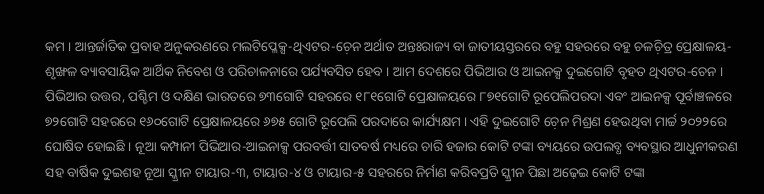କମ । ଆନ୍ତର୍ଜାତିକ ପ୍ରବାହ ଅନୁକରଣରେ ମଲଟିପ୍ଳେକ୍ସ-ଥିଏଟର-ଚ଼େନ ଅର୍ଥାତ ଅନ୍ତଃରାଜ୍ୟ ବା ଜାତୀୟସ୍ତରରେ ବହୁ ସହରରେ ବହୁ ଚଳଚ଼ିତ୍ର ପ୍ରେକ୍ଷାଳୟ-ଶୃଙ୍ଖଳ ବ୍ୟାବସାୟିକ ଆର୍ଥିକ ନିବେଶ ଓ ପରିଚାଳନାରେ ପର୍ଯ୍ୟବସିତ ହେବ । ଆମ ଦେଶରେ ପିଭିଆର ଓ ଆଇନକ୍ସ ଦୁଇଗୋଟି ବୃହତ ଥିଏଟର-ଚେନ । ପିଭିଆର ଉତ୍ତର, ପଶ୍ଚିମ ଓ ଦକ୍ଷିଣ ଭାରତରେ ୭୩ଗୋଟି ସହରରେ ୧୮୧ଗୋଟି ପ୍ରେକ୍ଷାଳୟରେ ୮୭୧ଗୋଟି ରୂପେଲିପରଦା ଏବଂ ଆଇନକ୍ସ ପୂର୍ବାଞ୍ଚଳରେ ୭୨ଗୋଟି ସହରରେ ୧୬୦ଗୋଟି ପ୍ରେକ୍ଷାଳୟରେ ୬୭୫ ଗୋଟି ରୂପେଲି ପରଦାରେ କାର୍ଯ୍ୟକ୍ଷମ । ଏହି ଦୁଇଗୋଟି ଚ଼େନ ମିଶ୍ରଣ ହେଉଥିବା ମାର୍ଚ୍ଚ ୨୦୨୨ରେ ଘୋଷିତ ହୋଇଛି । ନୂଆ କମ୍ପାନୀ ପିଭିଆର-ଆଇନାକ୍ସ ପରବର୍ତ୍ତୀ ସାତବର୍ଷ ମଧ୍ୟରେ ଚାରି ହଜାର କୋଟି ଟଙ୍କା ବ୍ୟୟରେ ଉପଲବ୍ଧ ବ୍ୟବସ୍ଥାର ଆଧୁନୀକରଣ ସହ ବାର୍ଷିକ ଦୁଇଶହ ନୂଆ ସ୍କ୍ରୀନ ଟାୟାର-୩, ଟାୟାର-୪ ଓ ଟାୟାର-୫ ସହରରେ ନିର୍ମାଣ କରିବପ୍ରତି ସ୍କ୍ରୀନ ପିଛା ଅଢ଼େଇ କୋଟି ଟଙ୍କା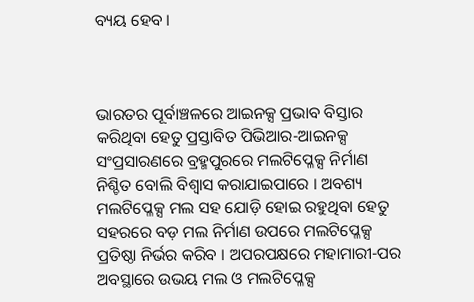ବ୍ୟୟ ହେବ ।



ଭାରତର ପୂର୍ବାଞ୍ଚଳରେ ଆଇନକ୍ସ ପ୍ରଭାବ ବିସ୍ତାର କରିଥିବା ହେତୁ ପ୍ରସ୍ତାବିତ ପିଭିଆର-ଆଇନକ୍ସ ସଂପ୍ରସାରଣରେ ବ୍ରହ୍ମପୁରରେ ମଲଟିପ୍ଳେକ୍ସ ନିର୍ମାଣ ନିଶ୍ଚିତ ବୋଲି ବିଶ୍ୱାସ କରାଯାଇପାରେ । ଅବଶ୍ୟ ମଲଟିପ୍ଳେକ୍ସ ମଲ ସହ ଯୋଡ଼ି ହୋଇ ରହୁଥିବା ହେତୁ ସହରରେ ବଡ଼ ମଲ ନିର୍ମାଣ ଉପରେ ମଲଟିପ୍ଳେକ୍ସ ପ୍ରତିଷ୍ଠା ନିର୍ଭର କରିବ । ଅପରପକ୍ଷରେ ମହାମାରୀ-ପର ଅବସ୍ଥାରେ ଉଭୟ ମଲ ଓ ମଲଟିପ୍ଳେକ୍ସ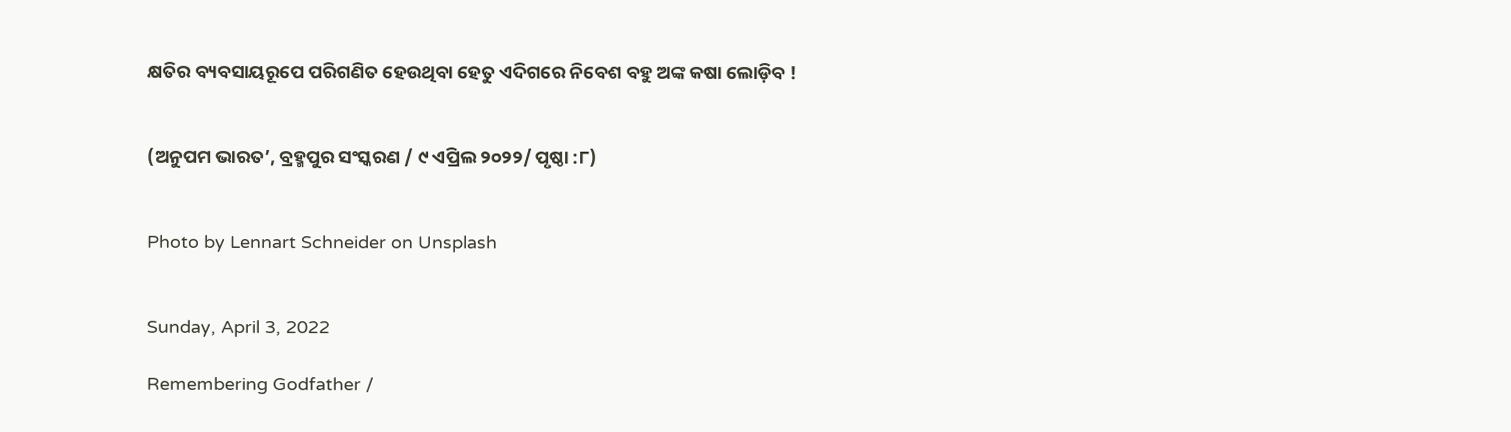କ୍ଷତିର ବ୍ୟବସାୟରୂପେ ପରିଗଣିତ ହେଉଥିବା ହେତୁ ଏଦିଗରେ ନିବେଶ ବହୁ ଅଙ୍କ କଷା ଲୋଡ଼ିବ !


(ଅନୁପମ ଭାରତ’, ବ୍ରହ୍ମପୁର ସଂସ୍କରଣ / ୯ ଏପ୍ରିଲ ୨୦୨୨/ ପୃଷ୍ଠା :୮)


Photo by Lennart Schneider on Unsplash


Sunday, April 3, 2022

Remembering Godfather /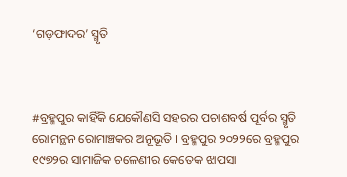‘ଗଡ଼ଫାଦର’ ସ୍ମୃତି



#ବ୍ରହ୍ମପୁର କାହିଁକି ଯେକୌଣସି ସହରର ପଚାଶବର୍ଷ ପୂର୍ବର ସ୍ମୃତି ରୋମନ୍ଥନ ରୋମାଞ୍ଚକର ଅନୂଭୂତି । ବ୍ରହ୍ମପୁର ୨୦୨୨ରେ ବ୍ରହ୍ମପୁର ୧୯୭୨ର ସାମାଜିକ ଚଳେଣୀର କେତେକ ଝାପସା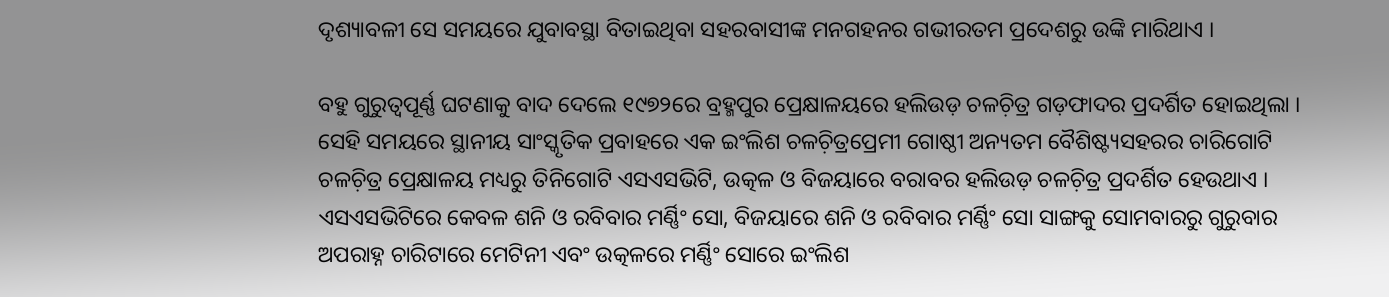ଦୃଶ୍ୟାବଳୀ ସେ ସମୟରେ ଯୁବାବସ୍ଥା ବିତାଇଥିବା ସହରବାସୀଙ୍କ ମନଗହନର ଗଭୀରତମ ପ୍ରଦେଶରୁ ଉଙ୍କି ମାରିଥାଏ ।

ବହୁ ଗୁରୁତ୍ୱପୂର୍ଣ୍ଣ ଘଟଣାକୁ ବାଦ ଦେଲେ ୧୯୭୨ରେ ବ୍ରହ୍ମପୁର ପ୍ରେକ୍ଷାଳୟରେ ହଲିଉଡ଼ ଚଳଚ଼ିତ୍ର ଗଡ଼ଫାଦର ପ୍ରଦର୍ଶିତ ହୋଇଥିଲା । ସେହି ସମୟରେ ସ୍ଥାନୀୟ ସାଂସ୍କୃତିକ ପ୍ରବାହରେ ଏକ ଇଂଲିଶ ଚଳଚ଼ିତ୍ରପ୍ରେମୀ ଗୋଷ୍ଠୀ ଅନ୍ୟତମ ବୈଶିଷ୍ଟ୍ୟସହରର ଚାରିଗୋଟି ଚଳଚ଼ିତ୍ର ପ୍ରେକ୍ଷାଳୟ ମଧ୍ୟରୁ ତିନିଗୋଟି ଏସଏସଭିଟି, ଉତ୍କଳ ଓ ବିଜୟାରେ ବରାବର ହଲିଉଡ଼ ଚଳଚ଼ିତ୍ର ପ୍ରଦର୍ଶିତ ହେଉଥାଏ । ଏସଏସଭିଟିରେ କେବଳ ଶନି ଓ ରବିବାର ମର୍ଣ୍ଣିଂ ସୋ, ବିଜୟାରେ ଶନି ଓ ରବିବାର ମର୍ଣ୍ଣିଂ ସୋ ସାଙ୍ଗକୁ ସୋମବାରରୁ ଗୁରୁବାର ଅପରାହ୍ନ ଚାରିଟାରେ ମେଟିନୀ ଏବଂ ଉତ୍କଳରେ ମର୍ଣ୍ଣିଂ ସୋରେ ଇଂଲିଶ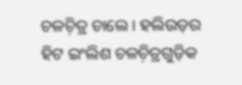ଚଳଚ଼ିତ୍ର ଚାଲେ । ହଲିଉଡ଼ର ହିଟ ଇଂଲିଶ ଚଳଚ଼ିତ୍ରଗୁଡ଼ିକ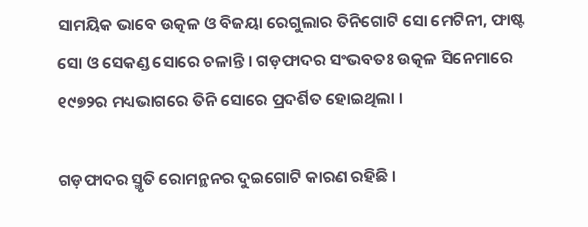ସାମୟିକ ଭାବେ ଉତ୍କଳ ଓ ବିଜୟା ରେଗୁଲାର ତିନିଗୋଟି ସୋ ମେଟିନୀ, ଫାଷ୍ଟ ସୋ ଓ ସେକଣ୍ଡ ସୋରେ ଚଳାନ୍ତି । ଗଡ଼ଫାଦର ସଂଭବତଃ ଉତ୍କଳ ସିନେମାରେ ୧୯୭୨ର ମଧ୍ୟଭାଗରେ ତିନି ସୋରେ ପ୍ରଦର୍ଶିତ ହୋଇଥିଲା ।

ଗଡ଼ଫାଦର ସ୍ମୃତି ରୋମନ୍ଥନର ଦୁଇଗୋଟି କାରଣ ରହିଛି ।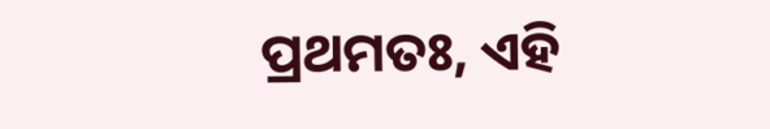ପ୍ରଥମତଃ, ଏହି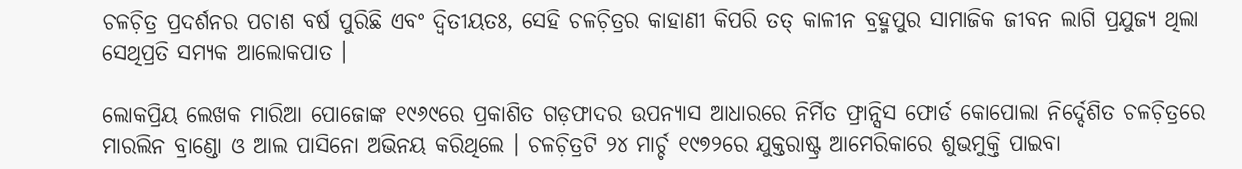ଚଳଚ଼ିତ୍ର ପ୍ରଦର୍ଶନର ପଚାଶ ବର୍ଷ ପୁରିଛି ଏବଂ ଦ୍ୱିତୀୟତଃ, ସେହି ଚଳଚ଼ିତ୍ରର କାହାଣୀ କିପରି ତତ୍ କାଳୀନ ବ୍ରହ୍ମପୁର ସାମାଜିକ ଜୀବନ ଲାଗି ପ୍ରଯୁଜ୍ୟ ଥିଲା ସେଥିପ୍ରତି ସମ୍ୟକ ଆଲୋକପାତ ।

ଲୋକପ୍ରିୟ ଲେଖକ ମାରିଆ ପୋଜୋଙ୍କ ୧୯୬୯ରେ ପ୍ରକାଶିତ ଗଡ଼ଫାଦର ଉପନ୍ୟାସ ଆଧାରରେ ନିର୍ମିତ ଫ୍ରାନ୍ସିସ ଫୋର୍ଡ କୋପୋଲା ନିର୍ଦ୍ଦେଶିତ ଚଳଚ଼ିତ୍ରରେ ମାରଲିନ ବ୍ରାଣ୍ଡୋ ଓ ଆଲ ପାସିନୋ ଅଭିନୟ କରିଥିଲେ । ଚଳଚ଼ିତ୍ରଟି ୨୪ ମାର୍ଚ୍ଚ ୧୯୭୨ରେ ଯୁକ୍ତରାଷ୍ଟ୍ର ଆମେରିକାରେ ଶୁଭମୁକ୍ତି ପାଇବା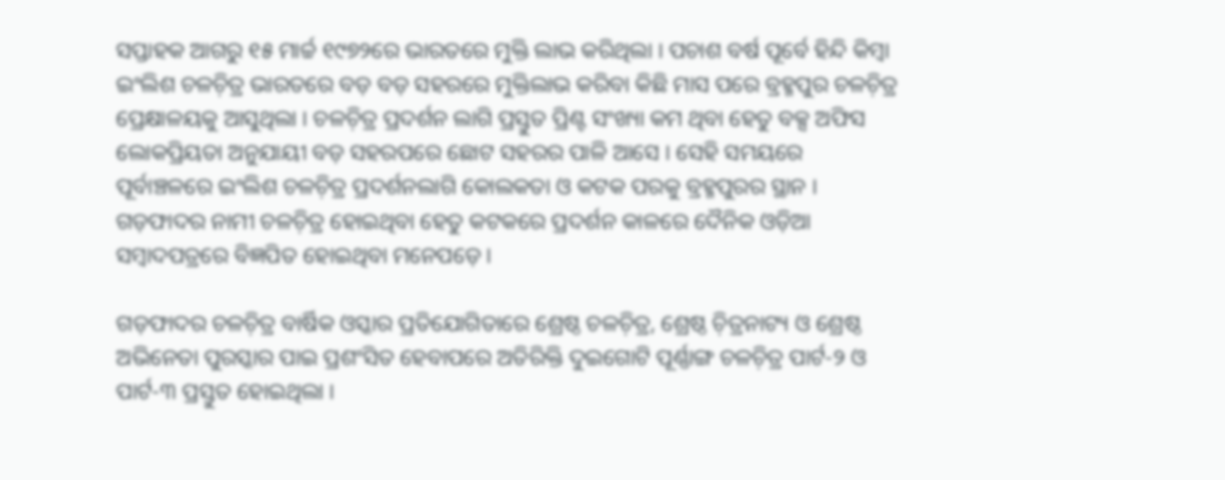ସପ୍ତାହକ ଆଗରୁ ୧୫ ମାର୍ଚ୍ଚ ୧୯୭୨ରେ ଭାରତରେ ମୁକ୍ତି ଲାଭ କରିଥିଲା । ପଚାଶ ବର୍ଷ ପୂର୍ବେ ହିନ୍ଦି କିମ୍ୱା ଇଂଲିଶ ଚଳଚ଼ିତ୍ର ଭାରତରେ ବଡ଼ ବଡ଼ ସହରରେ ମୁକ୍ତିଲାଭ କରିବା କିଛି ମାସ ପରେ ବ୍ରହ୍ମପୁର ଚଳଚ଼ିତ୍ର ପ୍ରେକ୍ଷାଳୟକୁ ଆସୁଥିଲା । ଚଳଚ଼ିତ୍ର ପ୍ରଦର୍ଶନ ଲାଗି ପ୍ରସ୍ତୁତ ପ୍ରିଣ୍ଟ ସଂଖ୍ୟା କମ ଥିବା ହେତୁ ବକ୍ସ ଅଫିସ ଲୋକପ୍ରିୟତା ଅନୁଯାୟୀ ବଡ଼ ସହରପରେ ଛୋଟ ସହରର ପାଳି ଆସେ । ସେହି ସମୟରେ ପୂର୍ବାଞ୍ଚଳରେ ଇଂଲିଶ ଚଳଚ଼ିତ୍ର ପ୍ରଦର୍ଶନଲାଗି କୋଲକତା ଓ କଟକ ପରକୁ ବ୍ରହ୍ମପୁରର ସ୍ଥାନ । ଗଡ଼ଫାଦର ନାମୀ ଚଳଚ଼ିତ୍ର ହୋଇଥିବା ହେତୁ କଟକରେ ପ୍ରଦର୍ଶନ କାଳରେ ଦୈନିକ ଓଡ଼ିଆ ସମ୍ୱାଦପତ୍ରରେ ବିଜ୍ଞପିତ ହୋଇଥିବା ମନେପଡ଼େ ।

ଗଡ଼ଫାଦର ଚଳଚ଼ିତ୍ର ବାର୍ଷିକ ଓସ୍କାର ପ୍ରତିଯୋଗିତାରେ ଶ୍ରେଷ୍ଠ ଚଳଚ଼ିତ୍ର, ଶ୍ରେଷ୍ଠ ଚ଼ିତ୍ରନାଟ୍ୟ ଓ ଶ୍ରେଷ୍ଠ ଅଭିନେତା ପୁରସ୍କାର ପାଇ ପ୍ରଶଂସିତ ହେବାପରେ ଅତିରିକ୍ତି ଦୁଇଗୋଟି ପୂର୍ଣ୍ଣାଙ୍ଗ ଚଳଚ଼ିତ୍ର ପାର୍ଟ-୨ ଓ ପାର୍ଟ-୩ ପ୍ରସ୍ତୁତ ହୋଇଥିଲା ।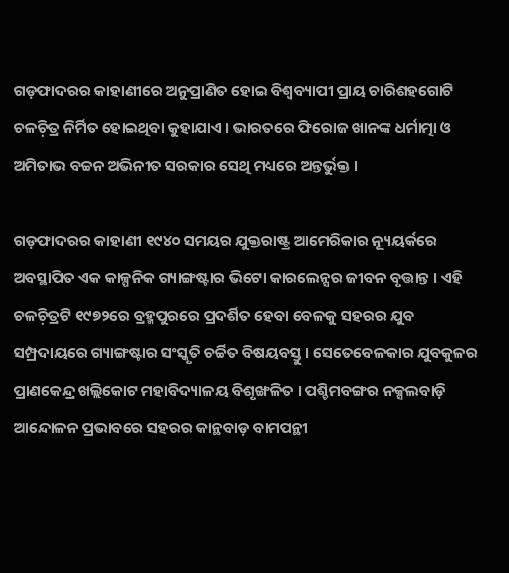ଗଡ଼ଫାଦରର କାହାଣୀରେ ଅନୁପ୍ରାଣିତ ହୋଇ ବିଶ୍ୱବ୍ୟାପୀ ପ୍ରାୟ ଚାରିଶହଗୋଟି ଚଳଚ଼ିତ୍ର ନିର୍ମିତ ହୋଇଥିବା କୁହାଯାଏ । ଭାରତରେ ଫିରୋଜ ଖାନଙ୍କ ଧର୍ମାତ୍ମା ଓ ଅମିତାଭ ବଚ୍ଚନ ଅଭିନୀତ ସରକାର ସେଥି ମଧ୍ୟରେ ଅନ୍ତର୍ଭୁକ୍ତ ।

ଗଡ଼ଫାଦରର କାହାଣୀ ୧୯୪୦ ସମୟର ଯୁକ୍ତରାଷ୍ଟ୍ର ଆମେରିକାର ନ୍ୟୂୟର୍କରେ ଅବସ୍ଥାପିତ ଏକ କାଳ୍ପନିକ ଗ୍ୟାଙ୍ଗଷ୍ଟାର ଭିଟୋ କାରଲେନ୍ସର ଜୀବନ ବୃତ୍ତାନ୍ତ । ଏହି ଚଳଚ଼ିତ୍ରଟି ୧୯୭୨ରେ ବ୍ରହ୍ମପୁରରେ ପ୍ରଦର୍ଶିତ ହେବା ବେଳକୁ ସହରର ଯୁବ ସମ୍ପ୍ରଦାୟରେ ଗ୍ୟାଙ୍ଗଷ୍ଟାର ସଂସ୍କୃତି ଚର୍ଚ୍ଚିତ ବିଷୟବସ୍ତୁ । ସେତେବେଳକାର ଯୁବକୁଳର ପ୍ରାଣକେନ୍ଦ୍ର ଖଲ୍ଲିକୋଟ ମହାବିଦ୍ୟାଳୟ ବିଶୃଙ୍ଖଳିତ । ପଶ୍ଚିମବଙ୍ଗର ନକ୍ସଲବାଡ଼ି ଆନ୍ଦୋଳନ ପ୍ରଭାବରେ ସହରର କାନ୍ଥବାଡ଼ ବାମପନ୍ଥୀ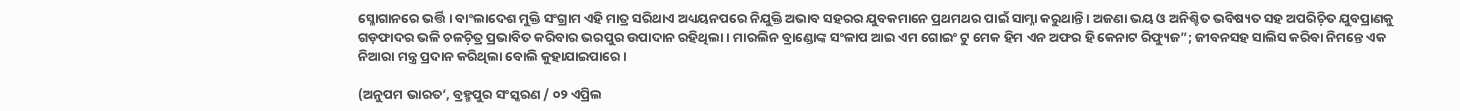ସ୍ଳୋଗାନରେ ଭର୍ତ୍ତି । ବାଂଲାଦେଶ ମୁକ୍ତି ସଂଗ୍ରାମ ଏହି ମାତ୍ର ସରିଥାଏ ଅଧ୍ୟୟନପରେ ନିଯୁକ୍ତି ଅଭାବ ସହରର ଯୁବକମାନେ ପ୍ରଥମଥର ପାଇଁ ସାମ୍ନା କରୁଥାନ୍ତି । ଅଜଣା ଭୟ ଓ ଅନିଶ୍ଚିତ ଭବିଷ୍ୟତ ସହ ଅପରିଚ଼ିତ ଯୁବପ୍ରାଣକୁ ଗଡ଼ଫାଦର ଭଳି ଚଳଚ଼ିତ୍ର ପ୍ରଭାବିତ କରିବାର ଭରପୁର ଉପାଦାନ ରହିଥିଲା । ମାରଲିନ ବ୍ରାଣ୍ଡୋଙ୍କ ସଂଳାପ ଆଇ ଏମ ଗୋଇଂ ଟୁ ମେକ ହିମ ଏନ ଅଫର ହି କେନାଟ ରିଫ୍ୟୁଜ”; ଜୀବନସହ ସାଲିସ କରିବା ନିମନ୍ତେ ଏକ ନିଆରା ମନ୍ତ୍ର ପ୍ରଦାନ କରିଥିଲା ବୋଲି କୁହାଯାଇପାରେ ।

(ଅନୁପମ ଭାରତ’, ବ୍ରହ୍ମପୁର ସଂସ୍କରଣ / ୦୨ ଏପ୍ରିଲ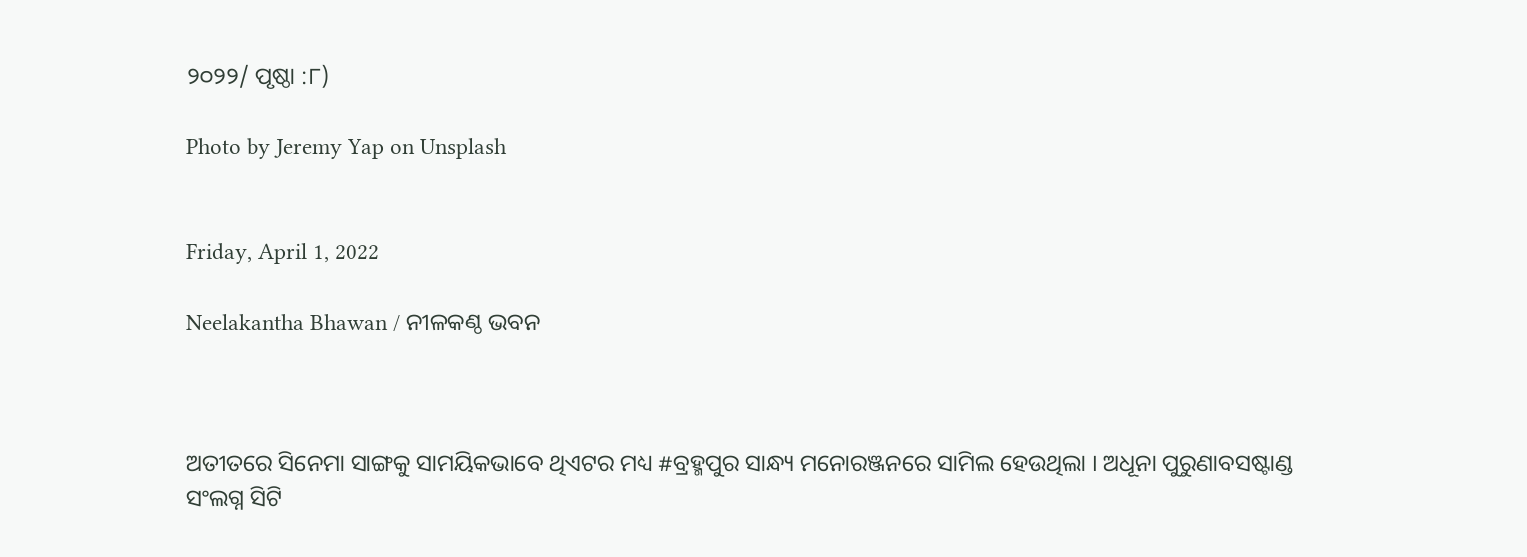୨୦୨୨/ ପୃଷ୍ଠା :୮)

Photo by Jeremy Yap on Unsplash


Friday, April 1, 2022

Neelakantha Bhawan / ନୀଳକଣ୍ଠ ଭବନ



ଅତୀତରେ ସିନେମା ସାଙ୍ଗକୁ ସାମୟିକଭାବେ ଥିଏଟର ମଧ୍ୟ #ବ୍ରହ୍ମପୁର ସାନ୍ଧ୍ୟ ମନୋରଞ୍ଜନରେ ସାମିଲ ହେଉଥିଲା । ଅଧୂନା ପୁରୁଣାବସଷ୍ଟାଣ୍ଡ ସଂଲଗ୍ନ ସିଟି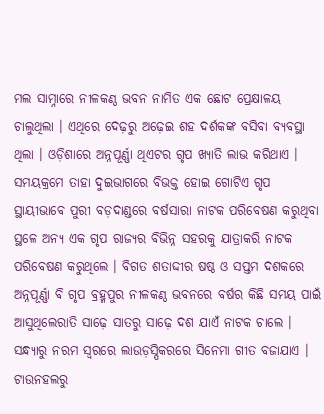ମଲ ସାମ୍ନାରେ ନୀଳକଣ୍ଠ ଭବନ ନାମିତ ଏକ ଛୋଟ ପ୍ରେକ୍ଷାଳୟ ଚାଲୁଥିଲା । ଏଥିରେ ଦେଢ଼ରୁ ଅଢ଼େଇ ଶହ ଦର୍ଶକଙ୍କ ବସିବା ବ୍ୟବସ୍ଥା ଥିଲା । ଓଡ଼ିଶାରେ ଅନ୍ନପୂର୍ଣ୍ଣା ଥିଏଟର ଗୃପ ଖ୍ୟାତି ଲାଭ କରିଥାଏ । ସମୟକ୍ରମେ ତାହା ଦୁଇଭାଗରେ ବିଭକ୍ତ ହୋଇ ଗୋଟିଏ ଗୃପ ସ୍ଥାୟୀଭାବେ ପୁରୀ ବଡ଼ଦାଣ୍ଡରେ ବର୍ଷସାରା ନାଟକ ପରିବେଷଣ କରୁଥିବା ସ୍ଥଳେ ଅନ୍ୟ ଏକ ଗୃପ ରାଜ୍ୟର ବିଭିନ୍ନ ସହରକୁ ଯାତ୍ରାକରି ନାଟକ ପରିବେଷଣ କରୁଥିଲେ । ବିଗତ ଶତାଦ୍ଦୀର ଷଷ୍ଠ ଓ ସପ୍ତମ ଦଶକରେ ଅନ୍ନପୂର୍ଣ୍ଣା ବି ଗୃପ ବ୍ରହ୍ମପୁର ନୀଳକଣ୍ଠ ଭବନରେ ବର୍ଷର କିଛି ସମୟ ପାଇଁ ଆସୁଥିଲେରାତି ସାଢ଼େ ସାତରୁ ସାଢ଼େ ଦଶ ଯାଏଁ ନାଟକ ଚାଲେ । ସନ୍ଧ୍ୟାରୁ ନରମ ସ୍ୱରରେ ଲାଉଡ଼ସ୍ପିକରରେ ସିନେମା ଗୀତ ବଜାଯାଏ । ଟାଉନହଲରୁ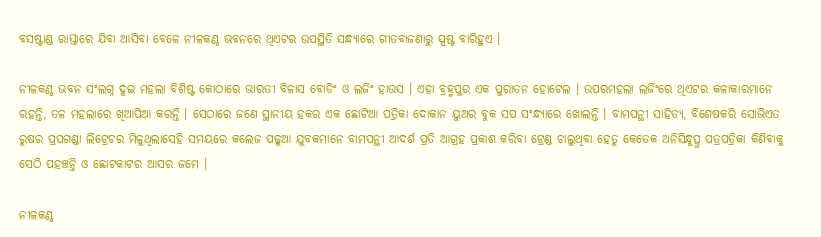ବସଷ୍ଟାଣ୍ଡ ରାସ୍ତାରେ ଯିବା ଆସିବା ବେଳେ ନୀଳକଣ୍ଠ ଭବନରେ ଥିଏଟର ଉପସ୍ଥିତି ସନ୍ଧ୍ୟାରେ ଗୀତବାଜଣାରୁ ସ୍ପଷ୍ଟ ବାରିହୁଏ ।

ନୀଳକଣ୍ଠ ଭବନ ସଂଲଗ୍ନ ଦୁଇ ମହଲା ବିଶିଷ୍ଟ କୋଠାରେ ଭାରତୀ ବିଳାସ ବୋଡିଂ ଓ ଲର୍ଜିଂ ହାଉସ । ଏହା ବ୍ରହ୍ମପୁର ଏକ ପୁରାତନ ହୋଟେଲ । ଉପରମହଲା ଲର୍ଜିଂରେ ଥିଏଟର କଳାକାରମାନେ ରହନ୍ତି, ତଳ ମହଲାରେ ଖିଆପିଆ କରନ୍ତି । ସେଠାରେ ଜଣେ ସ୍ଥାନୀୟ ହକର ଏକ ଛୋଟିଆ ପତ୍ରିକା ଦୋକାନ ୟୁଅର ବୁକ ସପ ସଂନ୍ଧ୍ୟାରେ ଖୋଲନ୍ତି । ବାମପନ୍ଥୀ ସାହିତ୍ୟ, ବିଶେଷକରି ସୋଭିଏତ ରୁଷର ପ୍ରପଗଣ୍ଡା ଲିଟ୍ରେଚର ମିଳୁଥିଲାସେହି ସମୟରେ କଲେଜ ପଢୁଆ ଯୁବକମାନେ ବାମପନ୍ଥୀ ଆଦର୍ଶ ପ୍ରତି ଆଗ୍ରହ ପ୍ରକାଶ କରିବା ଟ୍ରେଣ୍ଡ ଚାଲୁଥିବା ହେତୁ କେତେକ ଅନିସିନ୍ଧୁତ୍ସୁ ପତ୍ରପତ୍ରିକା କିଣିବାକୁ ସେଠି ପହଞ୍ଚନ୍ତି ଓ ଛୋଟକାଟର ଆସର ଜମେ ।

ନୀଳକଣ୍ଠ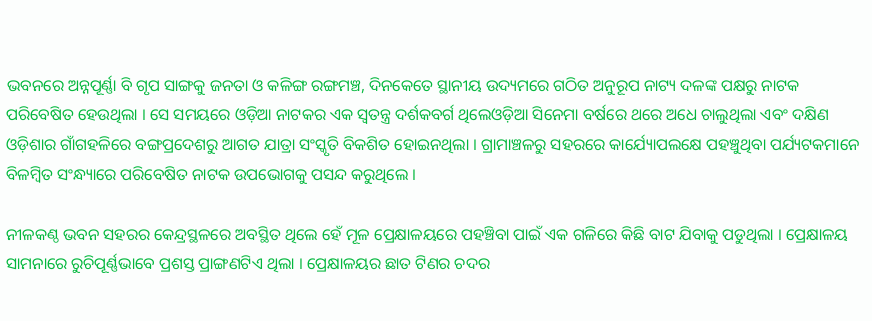ଭବନରେ ଅନ୍ନପୂର୍ଣ୍ଣା ବି ଗୃପ ସାଙ୍ଗକୁ ଜନତା ଓ କଳିଙ୍ଗ ରଙ୍ଗମଞ୍ଚ, ଦିନକେତେ ସ୍ଥାନୀୟ ଉଦ୍ୟମରେ ଗଠିତ ଅନୁରୂପ ନାଟ୍ୟ ଦଳଙ୍କ ପକ୍ଷରୁ ନାଟକ ପରିବେଷିତ ହେଉଥିଲା । ସେ ସମୟରେ ଓଡ଼ିଆ ନାଟକର ଏକ ସ୍ୱତନ୍ତ୍ର ଦର୍ଶକବର୍ଗ ଥିଲେଓଡ଼ିଆ ସିନେମା ବର୍ଷରେ ଥରେ ଅଧେ ଚାଲୁଥିଲା ଏବଂ ଦକ୍ଷିଣ ଓଡ଼ିଶାର ଗାଁଗହଳିରେ ବଙ୍ଗପ୍ରଦେଶରୁ ଆଗତ ଯାତ୍ରା ସଂସ୍କୃତି ବିକଶିତ ହୋଇନଥିଲା । ଗ୍ରାମାଞ୍ଚଳରୁ ସହରରେ କାର୍ଯ୍ୟୋପଲକ୍ଷେ ପହଞ୍ଚୁଥିବା ପର୍ଯ୍ୟଟକମାନେ ବିଳମ୍ୱିତ ସଂନ୍ଧ୍ୟାରେ ପରିବେଷିତ ନାଟକ ଉପଭୋଗକୁ ପସନ୍ଦ କରୁଥିଲେ ।

ନୀଳକଣ୍ଠ ଭବନ ସହରର କେନ୍ଦ୍ରସ୍ଥଳରେ ଅବସ୍ଥିତ ଥିଲେ ହେଁ ମୂଳ ପ୍ରେକ୍ଷାଳୟରେ ପହଞ୍ଚିବା ପାଇଁ ଏକ ଗଳିରେ କିଛି ବାଟ ଯିବାକୁ ପଡୁଥିଲା । ପ୍ରେକ୍ଷାଳୟ ସାମନାରେ ରୁଚିପୂର୍ଣ୍ଣଭାବେ ପ୍ରଶସ୍ତ ପ୍ରାଙ୍ଗଣଟିଏ ଥିଲା । ପ୍ରେକ୍ଷାଳୟର ଛାତ ଟିଣର ଚଦର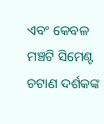ଏବଂ କେବଳ ମଞ୍ଚଟି ସିମେଣ୍ଟ ଚଟାଣ ଦର୍ଶକଙ୍କ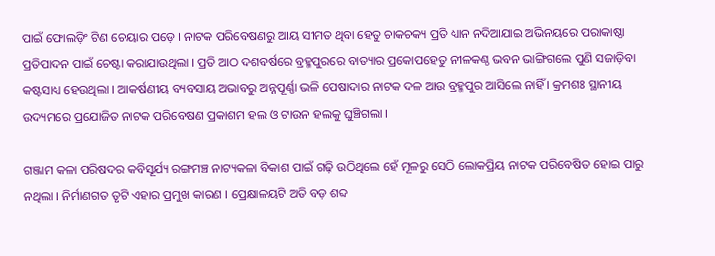ପାଇଁ ଫୋଲଡ଼ିଂ ଟିଣ ଚେୟାର ପଡ଼େ । ନାଟକ ପରିବେଷଣରୁ ଆୟ ସୀମତ ଥିବା ହେତୁ ଚାକଚକ୍ୟ ପ୍ରତି ଧ୍ୟାନ ନଦିଆଯାଇ ଅଭିନୟରେ ପରାକାଷ୍ଠା ପ୍ରତିପାଦନ ପାଇଁ ଚେଷ୍ଟା କରାଯାଉଥିଲା । ପ୍ରତି ଆଠ ଦଶବର୍ଷରେ ବ୍ରହ୍ମପୁରରେ ବାତ୍ୟାର ପ୍ରକୋପହେତୁ ନୀଳକଣ୍ଠ ଭବନ ଭାଙ୍ଗିଗଲେ ପୁଣି ସଜାଡ଼ିବା କଷ୍ଟସାଧ୍ୟ ହେଉଥିଲା । ଆକର୍ଷଣୀୟ ବ୍ୟବସାୟ ଅଭାବରୁ ଅନ୍ନପୂର୍ଣ୍ଣା ଭଳି ପେଷାଦାର ନାଟକ ଦଳ ଆଉ ବ୍ରହ୍ମପୁର ଆସିଲେ ନାହିଁ । କ୍ରମଶଃ ସ୍ଥାନୀୟ ଉଦ୍ୟମରେ ପ୍ରଯୋଜିତ ନାଟକ ପରିବେଷଣ ପ୍ରକାଶମ ହଲ ଓ ଟାଉନ ହଲକୁ ଘୁଞ୍ଚିଗଲା ।

ଗଞ୍ଜାମ କଳା ପରିଷଦର କବିସୂର୍ଯ୍ୟ ରଙ୍ଗମଞ୍ଚ ନାଟ୍ୟକଳା ବିକାଶ ପାଇଁ ଗଢ଼ି ଉଠିଥିଲେ ହେଁ ମୂଳରୁ ସେଠି ଲୋକପ୍ରିୟ ନାଟକ ପରିବେଷିତ ହୋଇ ପାରୁ ନଥିଲା । ନିର୍ମାଣଗତ ତୃଟି ଏହାର ପ୍ରମୁଖ କାରଣ । ପ୍ରେକ୍ଷାଳୟଟି ଅତି ବଡ଼ ଶବ୍ଦ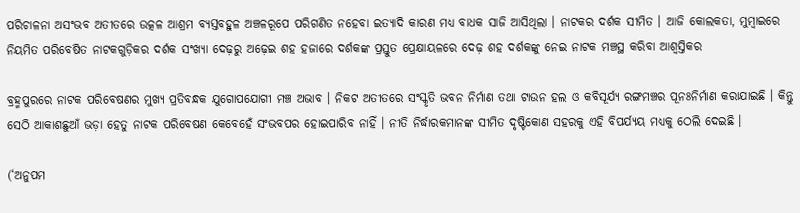ପରିଚାଳନା ଅସଂଭବ ଅତୀତରେ ଉତ୍କଳ ଆଶ୍ରମ ବ୍ୟସ୍ତବହୁଳ ଅଞ୍ଚଳରୂପେ ପରିଗଣିତ ନହେବା ଇତ୍ୟାଦି କାରଣ ମଧ୍ୟ ବାଧକ ସାଜି ଆସିଥିଲା । ନାଟକର ଦର୍ଶକ ସୀମିତ । ଆଜି କୋଲକତା, ମୁମ୍ୱାଇରେ ନିୟମିତ ପରିବେଷିତ ନାଟକଗୁଡ଼ିକର ଦର୍ଶକ ସଂଖ୍ୟା ଦେଢ଼ରୁ ଅଢ଼େଇ ଶହ ହଜାରେ ଦର୍ଶକଙ୍କ ପ୍ରସ୍ତୁତ ପ୍ରେକ୍ଷାୟଳରେ ଦେଢ଼ ଶହ ଦର୍ଶକଙ୍କୁ ନେଇ ନାଟକ ମଞ୍ଚସ୍ଥ କରିବା ଆଶ୍ୱସ୍ତିକର

ବ୍ରହ୍ମପୁରରେ ନାଟକ ପରିବେଷଣର ମୁଖ୍ୟ ପ୍ରତିବନ୍ଧକ ଯୁଗୋପଯୋଗୀ ମଞ୍ଚ ଅଭାବ । ନିକଟ ଅତୀତରେ ସଂସ୍କୃତି ଭବନ ନିର୍ମାଣ ତଥା ଟାଉନ ହଲ ଓ କବିସୂର୍ଯ୍ୟ ରଙ୍ଗମଞ୍ଚର ପୂନଃନିର୍ମାଣ କରାଯାଇଛି । କିନ୍ତୁ ସେଠି ଆକାଶଛୁଆଁ ଭଡ଼ା ହେତୁ ନାଟକ ପରିବେଷଣ କେବେହେଁ ସଂଭବପର ହୋଇପାରିବ ନାହିଁ । ନୀତି ନିର୍ଦ୍ଧାରକମାନଙ୍କ ସୀମିତ ଦୃଷ୍ଟିକୋଣ ସହରକୁ ଏହି ବିପର୍ଯ୍ୟୟ ମଧ୍ୟକୁ ଠେଲି ଦେଇଛି ।

(‘ଅନୁପମ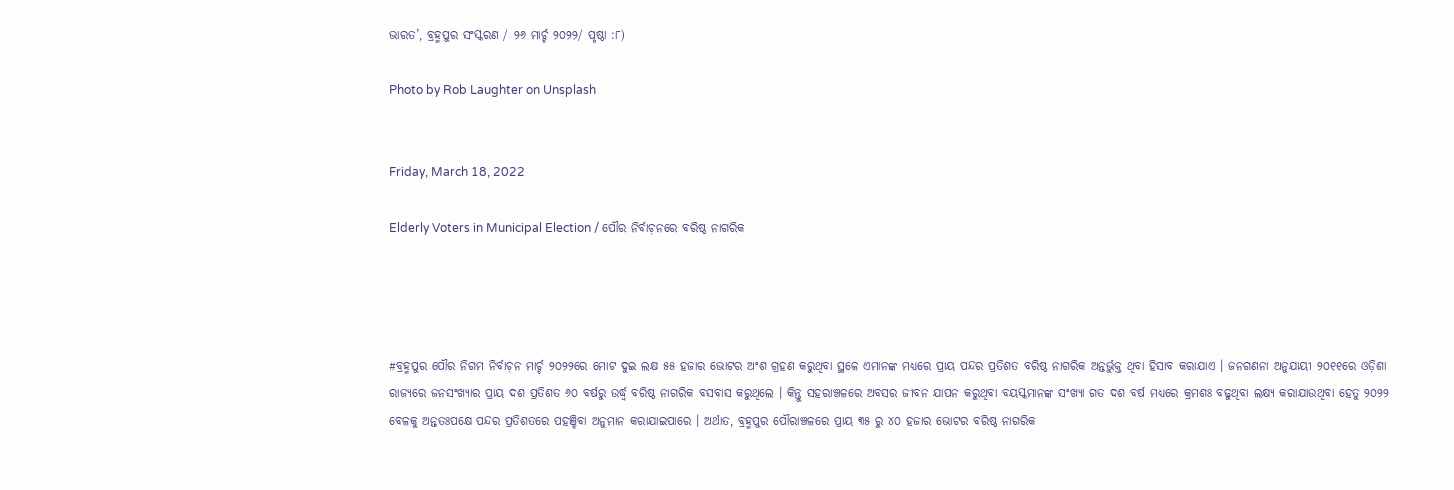ଭାରତ’, ବ୍ରହ୍ମପୁର ସଂସ୍କରଣ / ୨୬ ମାର୍ଚ୍ଚ ୨୦୨୨/ ପୃଷ୍ଠା :୮)

Photo by Rob Laughter on Unsplash


Friday, March 18, 2022

Elderly Voters in Municipal Election / ପୌର ନିର୍ବାଚ଼ନରେ ବରିଷ୍ଠ ନାଗରିକ




#ବ୍ରହ୍ମପୁର ପୌର ନିଗମ ନିର୍ବାଚ଼ନ ମାର୍ଚ୍ଚ ୨୦୨୨ରେ ମୋଟ ଦୁଇ ଲକ୍ଷ ୫୫ ହଜାର ଭୋଟର ଅଂଶ ଗ୍ରହଣ କରୁଥିବା ସ୍ଥଳେ ଏମାନଙ୍କ ମଧ୍ୟରେ ପ୍ରାୟ ପନ୍ଦର ପ୍ରତିଶତ ବରିଷ୍ଠ ନାଗରିକ ଅନ୍ତର୍ଭୁକ୍ତ ଥିବା ହିସାବ କରାଯାଏ । ଜନଗଣନା ଅନୁଯାୟୀ ୨୦୧୧ରେ ଓଡ଼ିଶା ରାଜ୍ୟରେ ଜନସଂଖ୍ୟାର ପ୍ରାୟ ଦଶ ପ୍ରତିଶତ ୬୦ ବର୍ଷରୁ ଉର୍ଦ୍ଧ୍ୱ ବରିଷ୍ଠ ନାଗରିକ ବସବାସ କରୁଥିଲେ । କିନ୍ତୁ ସହରାଞ୍ଚଳରେ ଅବସର ଜୀବନ ଯାପନ କରୁଥିବା ବୟସ୍କମାନଙ୍କ ସଂଖ୍ୟା ଗତ ଦଶ ବର୍ଷ ମଧ୍ୟରେ କ୍ରମଶଃ ବଢୁଥିବା ଲକ୍ଷ୍ୟ କରାଯାଉଥିବା ହେତୁ ୨୦୨୨ ବେଳକୁ ଅନ୍ତତଃପକ୍ଷେ ପନ୍ଦର ପ୍ରତିଶତରେ ପହଞ୍ଚିବା ଅନୁମାନ କରାଯାଇପାରେ । ଅର୍ଥାତ, ବ୍ରହ୍ମପୁର ପୌରାଞ୍ଚଳରେ ପ୍ରାୟ ୩୫ ରୁ ୪୦ ହଜାର ଭୋଟର ବରିଷ୍ଠ ନାଗରିକ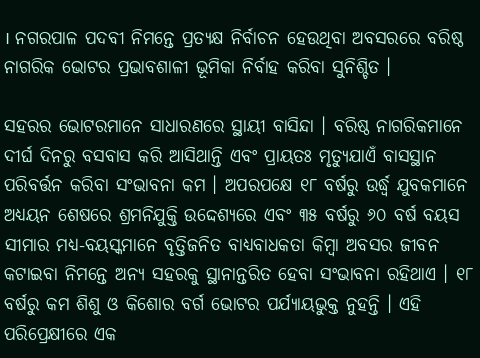। ନଗରପାଳ ପଦବୀ ନିମନ୍ତେ ପ୍ରତ୍ୟକ୍ଷ ନିର୍ବାଚନ ହେଉଥିବା ଅବସରରେ ବରିଷ୍ଠ ନାଗରିକ ଭୋଟର ପ୍ରଭାବଶାଳୀ ଭୂମିକା ନିର୍ବାହ କରିବା ସୁନିଶ୍ଚିତ ।

ସହରର ଭୋଟରମାନେ ସାଧାରଣରେ ସ୍ଥାୟୀ ବାସିନ୍ଦା । ବରିଷ୍ଠ ନାଗରିକମାନେ ଦୀର୍ଘ ଦିନରୁ ବସବାସ କରି ଆସିଥାନ୍ତି ଏବଂ ପ୍ରାୟତଃ ମୃତ୍ୟୁଯାଏଁ ବାସସ୍ଥାନ ପରିବର୍ତ୍ତନ କରିବା ସଂଭାବନା କମ । ଅପରପକ୍ଷେ ୧୮ ବର୍ଷରୁ ଉର୍ଦ୍ଧ୍ୱ ଯୁବକମାନେ ଅଧ୍ୟୟନ ଶେଷରେ ଶ୍ରମନିଯୁକ୍ତି ଉଦ୍ଦେଶ୍ୟରେ ଏବଂ ୩୫ ବର୍ଷରୁ ୬୦ ବର୍ଷ ବୟସ ସୀମାର ମଧ୍ୟ-ବୟସ୍କମାନେ ବୃତ୍ତିଜନିତ ବାଧ୍ୟବାଧକତା କିମ୍ୱା ଅବସର ଜୀବନ କଟାଇବା ନିମନ୍ତେ ଅନ୍ୟ ସହରକୁ ସ୍ଥାନାନ୍ତରିତ ହେବା ସଂଭାବନା ରହିଥାଏ । ୧୮ ବର୍ଷରୁ କମ ଶିଶୁ ଓ କିଶୋର ବର୍ଗ ଭୋଟର ପର୍ଯ୍ୟାୟଭୁକ୍ତ ନୁହନ୍ତି । ଏହି ପରିପ୍ରେକ୍ଷୀରେ ଏକ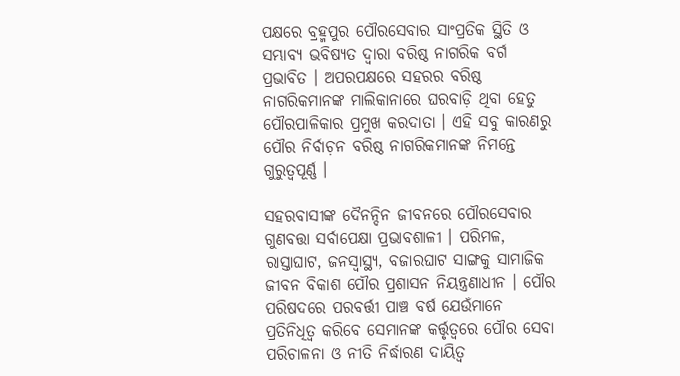ପକ୍ଷରେ ବ୍ରହ୍ମପୁର ପୌରସେବାର ସାଂପ୍ରତିକ ସ୍ଥିତି ଓ ସମ୍ଭାବ୍ୟ ଭବିଷ୍ୟତ ଦ୍ୱାରା ବରିଷ୍ଠ ନାଗରିକ ବର୍ଗ ପ୍ରଭାବିତ । ଅପରପକ୍ଷରେ ସହରର ବରିଷ୍ଠ ନାଗରିକମାନଙ୍କ ମାଲିକାନାରେ ଘରବାଡ଼ି ଥିବା ହେତୁ ପୌରପାଳିକାର ପ୍ରମୁଖ କରଦାତା । ଏହି ସବୁ କାରଣରୁ ପୌର ନିର୍ବାଚ଼ନ ବରିଷ୍ଠ ନାଗରିକମାନଙ୍କ ନିମନ୍ତେ ଗୁରୁତ୍ୱପୂର୍ଣ୍ଣ ।

ସହରବାସୀଙ୍କ ଦୈନନ୍ଦିନ ଜୀବନରେ ପୌରସେବାର ଗୁଣବତ୍ତା ସର୍ବାପେକ୍ଷା ପ୍ରଭାବଶାଳୀ । ପରିମଳ, ରାସ୍ତାଘାଟ, ଜନସ୍ୱାସ୍ଥ୍ୟ, ବଜାରଘାଟ ସାଙ୍ଗକୁ ସାମାଜିକ ଜୀବନ ବିକାଶ ପୌର ପ୍ରଶାସନ ନିୟନ୍ତ୍ରଣାଧୀନ । ପୌର ପରିଷଦରେ ପରବର୍ତ୍ତୀ ପାଞ୍ଚ ବର୍ଷ ଯେଉଁମାନେ ପ୍ରତିନିଧିତ୍ୱ କରିବେ ସେମାନଙ୍କ କର୍ତ୍ତୃତ୍ୱରେ ପୌର ସେବା ପରିଚାଳନା ଓ ନୀତି ନିର୍ଦ୍ଧାରଣ ଦାୟିତ୍ୱ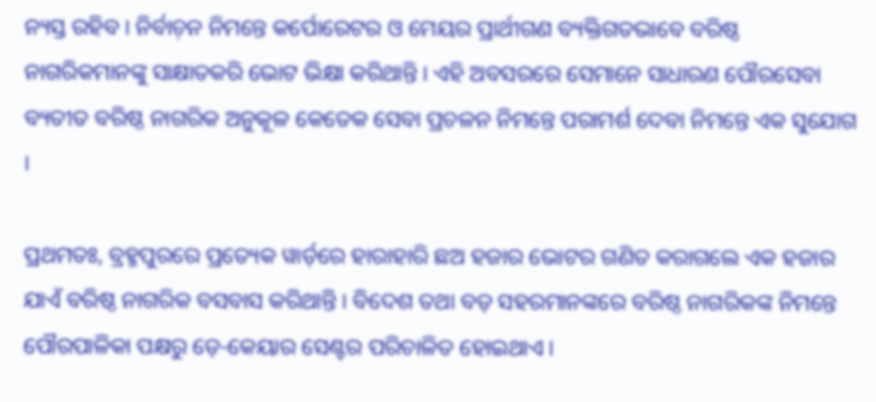ନ୍ୟସ୍ତ ରହିବ । ନିର୍ବାଚ଼ନ ନିମନ୍ତେ କର୍ପୋରେଟର ଓ ମେୟର ପ୍ରାର୍ଥୀଗଣ ବ୍ୟକ୍ତିଗତଭାବେ ବରିଷ୍ଠ ନାଗରିକମାନଙ୍କୁ ସାକ୍ଷାତକରି ଭୋଟ ଭିକ୍ଷା କରିଥାନ୍ତି । ଏହି ଅବସରରେ ସେମାନେ ସାଧାରଣ ପୌରସେବା ବ୍ୟତୀତ ବରିଷ୍ଠ ନାଗରିକ ଅନୁକୂଳ କେତେକ ସେବା ପ୍ରଚଳନ ନିମନ୍ତେ ପରାମର୍ଶ ଦେବା ନିମନ୍ତେ ଏକ ସୁଯୋଗ ।

ପ୍ରଥମତଃ, ବ୍ରହ୍ମପୁରରେ ପ୍ରତ୍ୟେକ ୱାର୍ଡ଼ରେ ହାରାହାରି ଛଅ ହଜାର ଭୋଟର ଗଣିତ କରାଗଲେ ଏକ ହଜାର ଯାଏଁ ବରିଷ୍ଠ ନାଗରିକ ବସବାସ କରିଥାନ୍ତି । ବିଦେଶ ତଥା ବଡ଼ ସହରମାନଙ୍କରେ ବରିଷ୍ଠ ନାଗରିକଙ୍କ ନିମନ୍ତେ ପୌରପାଳିକା ପକ୍ଷରୁ ଡ଼େ-କେୟାର ସେଣ୍ଟର ପରିଚାଳିତ ହୋଇଥାଏ ।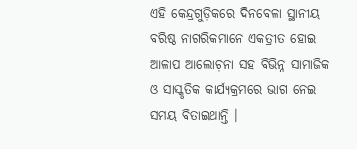ଏହି କେନ୍ଦ୍ରଗୁଡ଼ିକରେ ଦିନବେଳା ସ୍ଥାନୀୟ ବରିଷ୍ଠ ନାଗରିକମାନେ ଏକତ୍ରୀତ ହୋଇ ଆଳାପ ଆଲୋଚ଼ନା ସହ ବିଭିନ୍ନ ସାମାଜିକ ଓ ସାସ୍କୃତିକ କାର୍ଯ୍ୟକ୍ରମରେ ଭାଗ ନେଇ ସମୟ ବିତାଇଥାନ୍ତି ।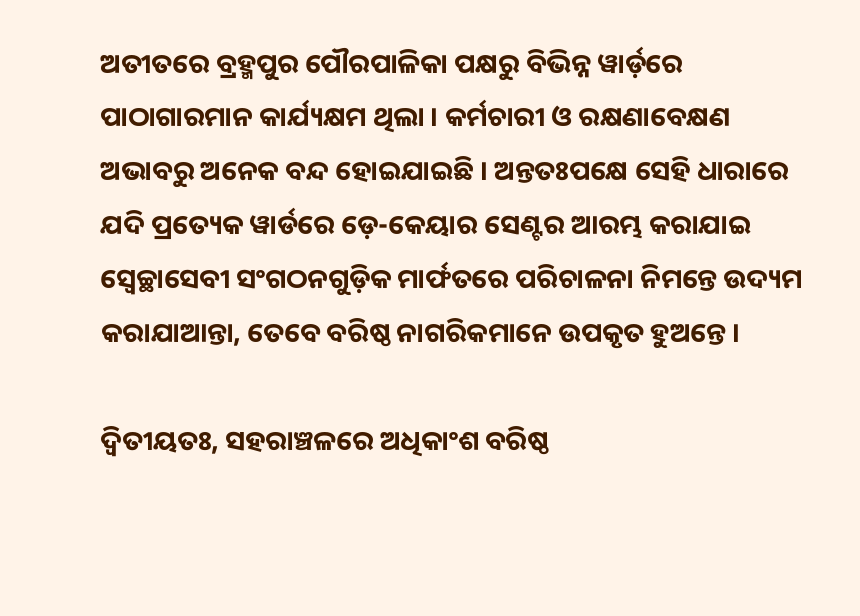ଅତୀତରେ ବ୍ରହ୍ମପୁର ପୌରପାଳିକା ପକ୍ଷରୁ ବିଭିନ୍ନ ୱାର୍ଡ଼ରେ ପାଠାଗାରମାନ କାର୍ଯ୍ୟକ୍ଷମ ଥିଲା । କର୍ମଚାରୀ ଓ ରକ୍ଷଣାବେକ୍ଷଣ ଅଭାବରୁ ଅନେକ ବନ୍ଦ ହୋଇଯାଇଛି । ଅନ୍ତତଃପକ୍ଷେ ସେହି ଧାରାରେ ଯଦି ପ୍ରତ୍ୟେକ ୱାର୍ଡରେ ଡ଼େ-କେୟାର ସେଣ୍ଟର ଆରମ୍ଭ କରାଯାଇ ସ୍ୱେଚ୍ଛାସେବୀ ସଂଗଠନଗୁଡ଼ିକ ମାର୍ଫତରେ ପରିଚାଳନା ନିମନ୍ତେ ଉଦ୍ୟମ କରାଯାଆନ୍ତା, ତେବେ ବରିଷ୍ଠ ନାଗରିକମାନେ ଉପକୃତ ହୁଅନ୍ତେ ।

ଦ୍ୱିତୀୟତଃ, ସହରାଞ୍ଚଳରେ ଅଧିକାଂଶ ବରିଷ୍ଠ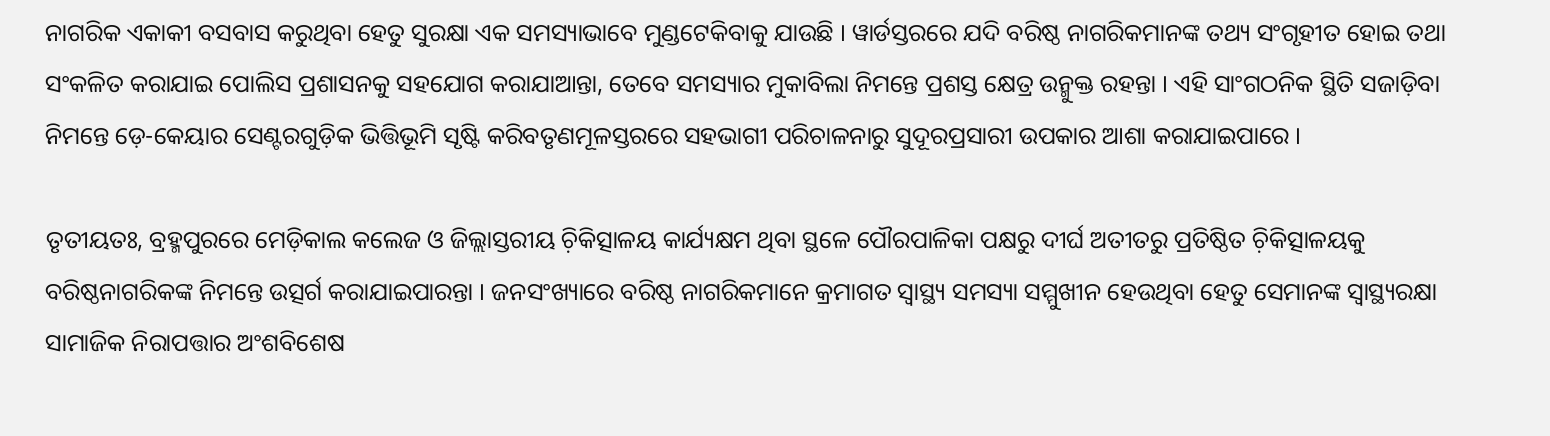ନାଗରିକ ଏକାକୀ ବସବାସ କରୁଥିବା ହେତୁ ସୁରକ୍ଷା ଏକ ସମସ୍ୟାଭାବେ ମୁଣ୍ଡଟେକିବାକୁ ଯାଉଛି । ୱାର୍ଡସ୍ତରରେ ଯଦି ବରିଷ୍ଠ ନାଗରିକମାନଙ୍କ ତଥ୍ୟ ସଂଗୃହୀତ ହୋଇ ତଥା ସଂକଳିତ କରାଯାଇ ପୋଲିସ ପ୍ରଶାସନକୁ ସହଯୋଗ କରାଯାଆନ୍ତା, ତେବେ ସମସ୍ୟାର ମୁକାବିଲା ନିମନ୍ତେ ପ୍ରଶସ୍ତ କ୍ଷେତ୍ର ଉନ୍ମୁକ୍ତ ରହନ୍ତା । ଏହି ସାଂଗଠନିକ ସ୍ଥିତି ସଜାଡ଼ିବା ନିମନ୍ତେ ଡ଼େ-କେୟାର ସେଣ୍ଟରଗୁଡ଼ିକ ଭିତ୍ତିଭୂମି ସୃଷ୍ଟି କରିବତୃଣମୂଳସ୍ତରରେ ସହଭାଗୀ ପରିଚାଳନାରୁ ସୁଦୂରପ୍ରସାରୀ ଉପକାର ଆଶା କରାଯାଇପାରେ ।

ତୃତୀୟତଃ, ବ୍ରହ୍ମପୁରରେ ମେଡ଼ିକାଲ କଲେଜ ଓ ଜିଲ୍ଲାସ୍ତରୀୟ ଚ଼ିକିତ୍ସାଳୟ କାର୍ଯ୍ୟକ୍ଷମ ଥିବା ସ୍ଥଳେ ପୌରପାଳିକା ପକ୍ଷରୁ ଦୀର୍ଘ ଅତୀତରୁ ପ୍ରତିଷ୍ଠିତ ଚ଼ିକିତ୍ସାଳୟକୁ ବରିଷ୍ଠନାଗରିକଙ୍କ ନିମନ୍ତେ ଉତ୍ସର୍ଗ କରାଯାଇପାରନ୍ତା । ଜନସଂଖ୍ୟାରେ ବରିଷ୍ଠ ନାଗରିକମାନେ କ୍ରମାଗତ ସ୍ୱାସ୍ଥ୍ୟ ସମସ୍ୟା ସମ୍ମୁଖୀନ ହେଉଥିବା ହେତୁ ସେମାନଙ୍କ ସ୍ୱାସ୍ଥ୍ୟରକ୍ଷା ସାମାଜିକ ନିରାପତ୍ତାର ଅଂଶବିଶେଷ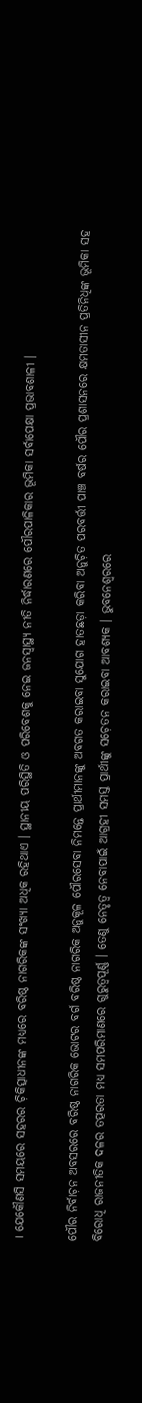। ଯେକୌଣସି ସମୟରେ ସହରର ଚ଼ିକିତ୍ସାଧୀନଙ୍କ ମଧ୍ୟରେ ବରିଷ୍ଠ ନାଗରିକଙ୍କ ସଂଖ୍ୟା ଅଧିକ ରହିଥାଏ । ସ୍ଥାନୀୟ ପରିସ୍ଥିତି ଓ ପରିବେଶକୁ ନେଇ ଜନସ୍ୱାସ୍ଥ୍ୟ ନୀତି ନିର୍ଦ୍ଧାରଣରେ ପୌରପାଳିକାର ଭୂମିକା ସର୍ବାପେକ୍ଷା ପ୍ରଭାବଶାଳୀ ।

ପୌର ନିର୍ବାଚ଼ନ ଅବସରରେ ବରିଷ୍ଠ ନାଗରିକ ଭୋଟର ବର୍ଗ ବରିଷ୍ଠ ନାଗରିକ ଅନୁକୂଳ ପୌରସେବା ନିମନ୍ତେ ପ୍ରାର୍ଥୀମାନଙ୍କୁ ଅବଗତ କରାଇବା ସୁଯୋଗ ହାତଛଡ଼ା କରିବା ଅନୁଚ଼ିତ ପରବର୍ତ୍ତୀ ପାଞ୍ଚ ବର୍ଷର ପୌର ପ୍ରଶାସନରେ କ୍ଷମତାସୀନ ପ୍ରତିନିଧିଙ୍କ ଭୂମିକା ସହ ବିରୋଧି ରାଜନୀତିକ ଦଳର ତତ୍ପରତା ମଧ୍ୟ ସମପରିମାଣରେ ଗୁରୁତ୍ୱପୂର୍ଣ୍ଣ । ତେଣୁ ନେତୃତ୍ୱ ନେବାପାଇଁ ଆଗ୍ରହୀ ସମସ୍ତ ପ୍ରାର୍ଥୀଙ୍କୁ ସଚ଼େତନ କରାଇବା ଆବଶ୍ୟକ । ଭୁବନେଶ୍ୱରରେ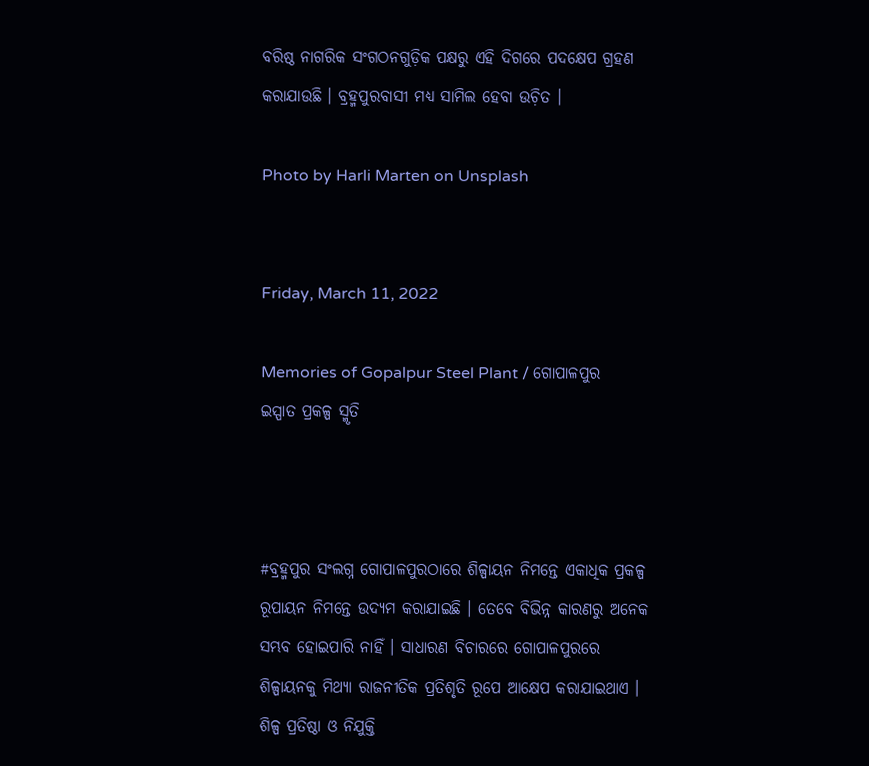ବରିଷ୍ଠ ନାଗରିକ ସଂଗଠନଗୁଡ଼ିକ ପକ୍ଷରୁ ଏହି ଦିଗରେ ପଦକ୍ଷେପ ଗ୍ରହଣ କରାଯାଉଛି । ବ୍ରହ୍ମପୁରବାସୀ ମଧ୍ୟ ସାମିଲ ହେବା ଉଚ଼ିତ ।

Photo by Harli Marten on Unsplash


Friday, March 11, 2022

Memories of Gopalpur Steel Plant / ଗୋପାଳପୁର ଇସ୍ପାତ ପ୍ରକଳ୍ପ ସ୍ମୃତି



#ବ୍ରହ୍ମପୁର ସଂଲଗ୍ନ ଗୋପାଳପୁରଠାରେ ଶିଳ୍ପାୟନ ନିମନ୍ତେ ଏକାଧିକ ପ୍ରକଳ୍ପ ରୂପାୟନ ନିମନ୍ତେ ଉଦ୍ୟମ କରାଯାଇଛି । ତେବେ ବିଭିନ୍ନ କାରଣରୁ ଅନେକ ସମ୍ଭବ ହୋଇପାରି ନାହିଁ । ସାଧାରଣ ବିଚାରରେ ଗୋପାଳପୁରରେ ଶିଳ୍ପାୟନକୁ ମିଥ୍ୟା ରାଜନୀତିକ ପ୍ରତିଶୃତି ରୂପେ ଆକ୍ଷେପ କରାଯାଇଥାଏ । ଶିଳ୍ପ ପ୍ରତିଷ୍ଠା ଓ ନିଯୁକ୍ତି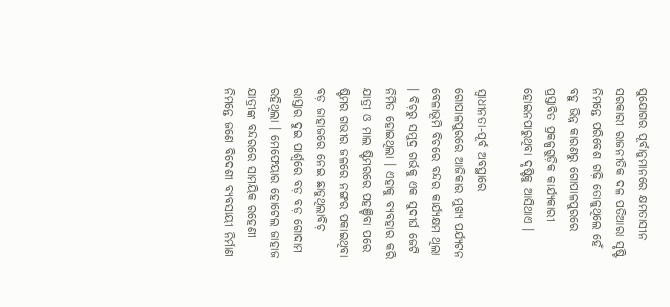ସୁଯୋଗର ପୂର୍ବାନୁମାନରେ କ୍ଷମତାସୀନ ସରକାରୀ ରାଜନୀତିକ ଦଳ ପତିଆରା ସୃଷ୍ଟି ନିମନ୍ତେ ପରିବେଶ ଗଢ଼ି ତୋଳୁଥିଲେ ହେଁ ବହୁ ଭିନ୍ନ କାରଣରୁ ଗୋପାଳପୁରରେ ପ୍ରସ୍ତାବିତ ପ୍ରକଳ୍ପଗୁଡ଼ିକ କାର୍ଯ୍ୟକାରୀ ହୋଇନପାରୁଥିବା ଦୃଷ୍ଟିକୁ ଆସିଥାଏ ।

ସ୍ୱାଧୀନତା-ପୂର୍ବ ଅବସ୍ଥାରେ ଗୋପାଳପୁରରେ ଆଜିକାର ମୁଖ୍ୟ ପର୍ଯ୍ୟଟନ ବେଳାଭୂମି ବିଚରେ ବନ୍ଦର କାର୍ଯ୍ୟକ୍ଷମ ଥିଲା । ବିଚ଼ରୁ ସମୁଦ୍ର ଗର୍ଭକୁ ଏକ ସୁଦୀର୍ଘ ଜେଟି ନିର୍ମିତ ହୋଇଥିଲା । ଏହାକୁ ବ୍ୟବହାର କରି ଯାତ୍ରୀ ଓ ମାଲ ଷ୍ଟିମରରେ ପହଞ୍ଚିବା ପରେ ଷ୍ଟିମର ଗଭୀର ଜଳରେ ନଙ୍ଗର ପକାଇଥିବା ବଡ଼ ଜାହାଜରେ ନେଇ ଛାଡୁଥିଲାବିଚ଼ ରାସ୍ତାର ଦୁଇ ପାର୍ଶ୍ୱରେ ବଡ଼ ବଡ଼ ଗୋଦାମ ରହିଥିଲା । ମେଫେୟାର ହୋଟେଲ ଜାହାଜ ଯାତ୍ରୀଙ୍କ ବନ୍ଦରରେ ସାମୟିକ ରହେଣୀ ନିମନ୍ତେ ଜଣେ ବିଦେଶୀ ବ୍ୟବସାୟୀ ନିର୍ମାଣ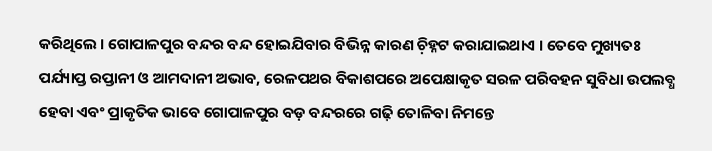କରିଥିଲେ । ଗୋପାଳପୁର ବନ୍ଦର ବନ୍ଦ ହୋଇଯିବାର ବିଭିନ୍ନ କାରଣ ଚ଼ିହ୍ନଟ କରାଯାଇଥାଏ । ତେବେ ମୁଖ୍ୟତଃ ପର୍ଯ୍ୟାପ୍ତ ରପ୍ତାନୀ ଓ ଆମଦାନୀ ଅଭାବ, ରେଳପଥର ବିକାଶପରେ ଅପେକ୍ଷାକୃତ ସରଳ ପରିବହନ ସୁବିଧା ଉପଲବ୍ଧ ହେବା ଏବଂ ପ୍ରାକୃତିକ ଭାବେ ଗୋପାଳପୁର ବଡ଼ ବନ୍ଦରରେ ଗଢ଼ି ତୋଳିବା ନିମନ୍ତେ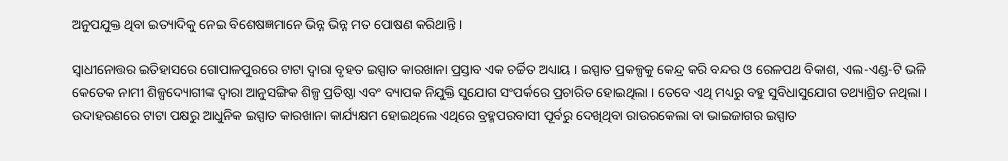ଅନୁପଯୁକ୍ତ ଥିବା ଇତ୍ୟାଦିକୁ ନେଇ ବିଶେଷଜ୍ଞମାନେ ଭିନ୍ନ ଭିନ୍ନ ମତ ପୋଷଣ କରିଥାନ୍ତି ।

ସ୍ୱାଧୀନୋତ୍ତର ଇତିହାସରେ ଗୋପାଳପୁରରେ ଟାଟା ଦ୍ୱାରା ବୃହତ ଇସ୍ପାତ କାରଖାନା ପ୍ରସ୍ତାବ ଏକ ଚର୍ଚ୍ଚିତ ଅଧ୍ୟାୟ । ଇସ୍ପାତ ପ୍ରକଳ୍ପକୁ କେନ୍ଦ୍ର କରି ବନ୍ଦର ଓ ରେଳପଥ ବିକାଶ, ଏଲ-ଏଣ୍ଡ-ଟି ଭଳି କେତେକ ନାମୀ ଶିଳ୍ପଦ୍ୟୋଗୀଙ୍କ ଦ୍ୱାରା ଆନୁସଙ୍ଗିକ ଶିଳ୍ପ ପ୍ରତିଷ୍ଠା ଏବଂ ବ୍ୟାପକ ନିଯୁକ୍ତି ସୁଯୋଗ ସଂପର୍କରେ ପ୍ରଚାରିତ ହୋଇଥିଲା । ତେବେ ଏଥି ମଧ୍ୟରୁ ବହୁ ସୁବିଧାସୁଯୋଗ ତଥ୍ୟାଶ୍ରିତ ନଥିଲା । ଉଦାହରଣରେ ଟାଟା ପକ୍ଷରୁ ଆଧୁନିକ ଇସ୍ପାତ କାରଖାନା କାର୍ଯ୍ୟକ୍ଷମ ହୋଇଥିଲେ ଏଥିରେ ବ୍ରହ୍ମପରବାସୀ ପୂର୍ବରୁ ଦେଖିଥିବା ରାଉରକେଲା ବା ଭାଇଜାଗର ଇସ୍ପାତ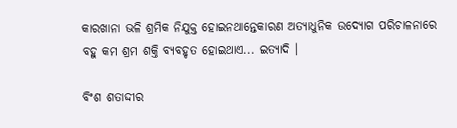କାରଖାନା ଭଳି ଶ୍ରମିକ ନିଯୁକ୍ତ ହୋଇନଥାନ୍ତେକାରଣ ଅତ୍ୟାଧୁନିକ ଉଦ୍ୟୋଗ ପରିଚାଳନାରେ ବହୁ କମ ଶ୍ରମ ଶକ୍ତି ବ୍ୟବହୃତ ହୋଇଥାଏ... ଇତ୍ୟାଦି ।

ବିଂଶ ଶତାଦ୍ଦୀର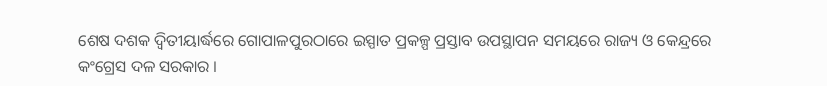ଶେଷ ଦଶକ ଦ୍ୱିତୀୟାର୍ଦ୍ଧରେ ଗୋପାଳପୁରଠାରେ ଇସ୍ପାତ ପ୍ରକଳ୍ପ ପ୍ରସ୍ତାବ ଉପସ୍ଥାପନ ସମୟରେ ରାଜ୍ୟ ଓ କେନ୍ଦ୍ରରେ କଂଗ୍ରେସ ଦଳ ସରକାର ।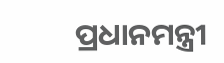ପ୍ରଧାନମନ୍ତ୍ରୀ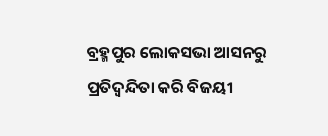ବ୍ରହ୍ମପୁର ଲୋକସଭା ଆସନରୁ ପ୍ରତିଦ୍ୱନ୍ଦିତା କରି ବିଜୟୀ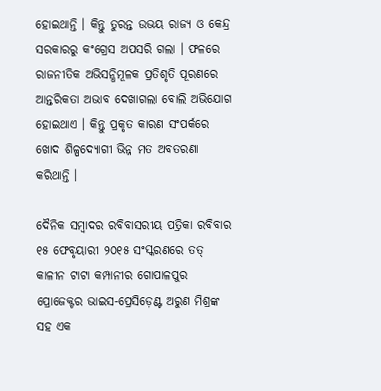ହୋଇଥାନ୍ତି । କିନ୍ତୁ ତୁରନ୍ତ ଉଭୟ ରାଜ୍ୟ ଓ କେନ୍ଦ୍ର ସରକାରରୁ କଂଗ୍ରେସ ଅପସରି ଗଲା । ଫଳରେ ରାଜନୀତିକ ଅଭିସନ୍ଧିମୂଳକ ପ୍ରତିଶୃତି ପୂରଣରେ ଆନ୍ତରିକତା ଅଭାବ ଦେଖାଗଲା ବୋଲି ଅଭିଯୋଗ ହୋଇଥାଏ । କିନ୍ତୁ ପ୍ରକୃତ କାରଣ ସଂପର୍କରେ ଖୋଦ ଶିଳ୍ପଦ୍ୟୋଗୀ ଭିନ୍ନ ମତ ଅବତରଣା କରିଥାନ୍ତି ।

ଦୈନିକ ସମ୍ୱାଦର ରବିବାସରୀୟ ପତ୍ରିକା ରବିବାର ୧୫ ଫେବୃୟାରୀ ୨୦୧୫ ସଂସ୍କରଣରେ ତତ୍ କାଳୀନ ଟାଟା କମ୍ପାନୀର ଗୋପାଳପୁର ପ୍ରୋଜେକ୍ଟର ଭାଇସ-ପ୍ରେସିଡ଼େଣ୍ଟ ଅରୁଣ ମିଶ୍ରଙ୍କ ସହ ଏକ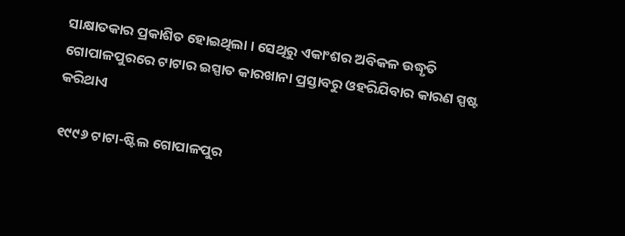ସାକ୍ଷାତକାର ପ୍ରକାଶିତ ହୋଇଥିଲା । ସେଥିରୁ ଏକାଂଶର ଅବିକଳ ଉଦ୍ଧୃତି ଗୋପାଳପୁରରେ ଟାଟାର ଇସ୍ପାତ କାରଖାନା ପ୍ରସ୍ତାବରୁ ଓହରିଯିବାର କାରଣ ସ୍ପଷ୍ଟ କରିଥାଏ

୧୯୯୬ ଟାଟା-ଷ୍ଟିଲ ଗୋପାଳପୁର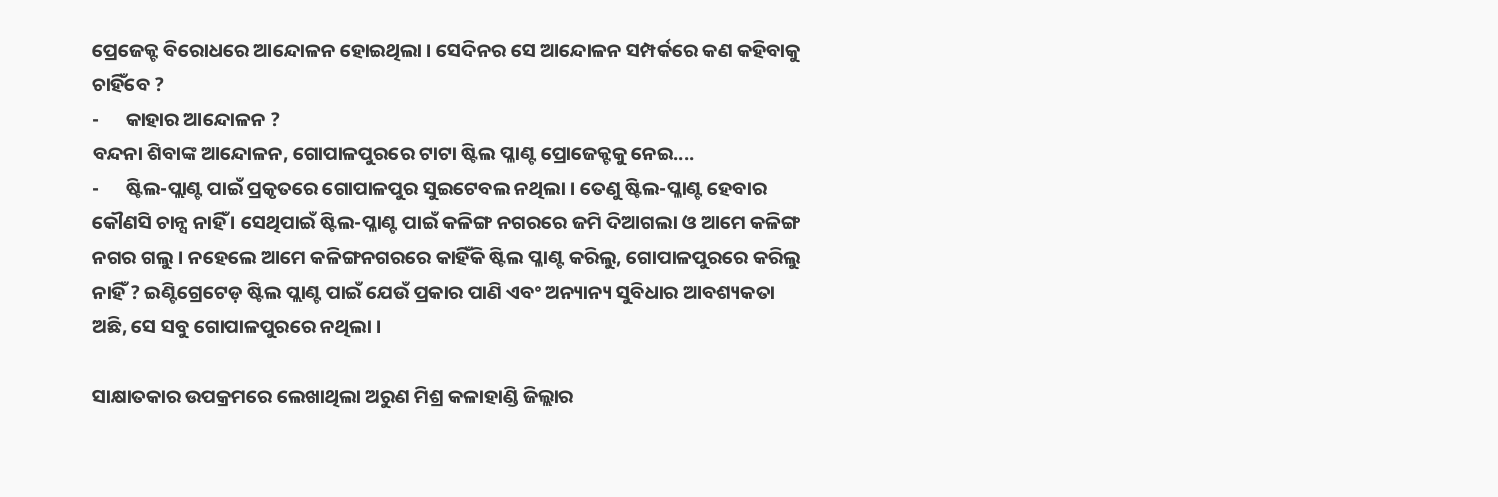ପ୍ରେଜେକ୍ଟ ବିରୋଧରେ ଆନ୍ଦୋଳନ ହୋଇଥିଲା । ସେଦିନର ସେ ଆନ୍ଦୋଳନ ସମ୍ପର୍କରେ କଣ କହିବାକୁ ଚାହିଁବେ ?
-      କାହାର ଆନ୍ଦୋଳନ ?
ବନ୍ଦନା ଶିବାଙ୍କ ଆନ୍ଦୋଳନ, ଗୋପାଳପୁରରେ ଟାଟା ଷ୍ଟିଲ ପ୍ଳାଣ୍ଟ ପ୍ରୋଜେକ୍ଟକୁ ନେଇ....
-      ଷ୍ଟିଲ-ପ୍ଲାଣ୍ଟ ପାଇଁ ପ୍ରକୃତରେ ଗୋପାଳପୁର ସୁଇଟେବଲ ନଥିଲା । ତେଣୁ ଷ୍ଟିଲ-ପ୍ଳାଣ୍ଟ ହେବାର କୌଣସି ଚାନ୍ସ ନାହିଁ । ସେଥିପାଇଁ ଷ୍ଟିଲ-ପ୍ଳାଣ୍ଟ ପାଇଁ କଳିଙ୍ଗ ନଗରରେ ଜମି ଦିଆଗଲା ଓ ଆମେ କଳିଙ୍ଗ ନଗର ଗଲୁ । ନହେଲେ ଆମେ କଳିଙ୍ଗନଗରରେ କାହିଁକି ଷ୍ଟିଲ ପ୍ଳାଣ୍ଟ କରିଲୁ, ଗୋପାଳପୁରରେ କରିଲୁ ନାହିଁ ? ଇଣ୍ଟିଗ୍ରେଟେଡ଼ ଷ୍ଟିଲ ପ୍ଲାଣ୍ଟ ପାଇଁ ଯେଉଁ ପ୍ରକାର ପାଣି ଏବଂ ଅନ୍ୟାନ୍ୟ ସୁବିଧାର ଆବଶ୍ୟକତା ଅଛି, ସେ ସବୁ ଗୋପାଳପୁରରେ ନଥିଲା ।

ସାକ୍ଷାତକାର ଉପକ୍ରମରେ ଲେଖାଥିଲା ଅରୁଣ ମିଶ୍ର କଳାହାଣ୍ଡି ଜିଲ୍ଲାର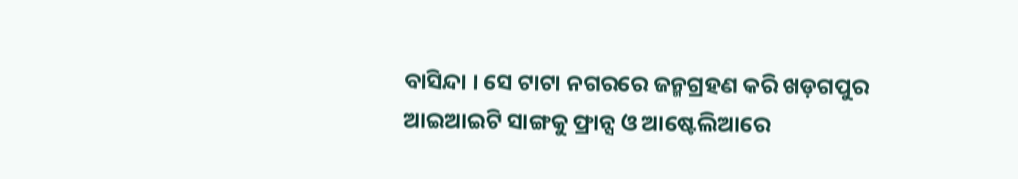ବାସିନ୍ଦା । ସେ ଟାଟା ନଗରରେ ଜନ୍ମଗ୍ରହଣ କରି ଖଡ଼ଗପୁର ଆଇଆଇଟି ସାଙ୍ଗକୁ ଫ୍ରାନ୍ସ ଓ ଆଷ୍ଟେଲିଆରେ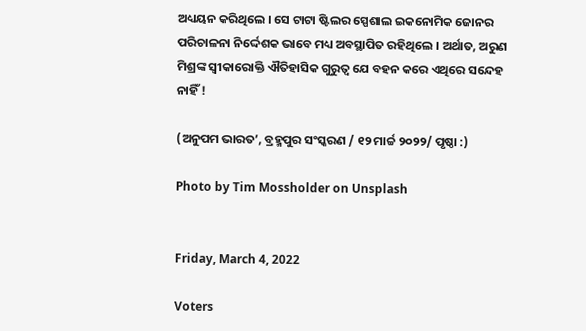ଅଧ୍ୟୟନ କରିଥିଲେ । ସେ ଟାଟା ଷ୍ଟିଲର ସ୍ପେଶାଲ ଇକନୋମିକ ଜୋନର ପରିଚାଳନା ନିର୍ଦ୍ଦେଶକ ଭାବେ ମଧ୍ୟ ଅବସ୍ଥାପିତ ରହିଥିଲେ । ଅର୍ଥାତ, ଅରୁଣ ମିଶ୍ରଙ୍କ ସ୍ୱୀକାରୋକ୍ତି ଐତିହାସିକ ଗୁରୁତ୍ୱ ଯେ ବହନ କରେ ଏଥିରେ ସନ୍ଦେହ ନାହିଁ !

(ଅନୁପମ ଭାରତ’, ବ୍ରହ୍ମପୁର ସଂସ୍କରଣ / ୧୨ ମାର୍ଚ୍ଚ ୨୦୨୨/ ପୃଷ୍ଠା :)

Photo by Tim Mossholder on Unsplash


Friday, March 4, 2022

Voters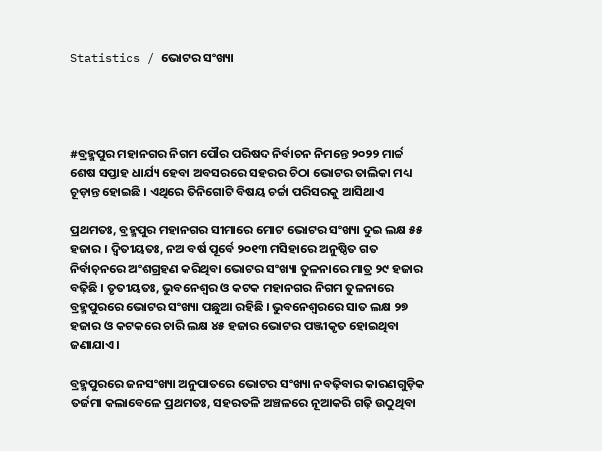Statistics / ଭୋଟର ସଂଖ୍ୟା




#ବ୍ରହ୍ମପୁର ମହାନଗର ନିଗମ ପୌର ପରିଷଦ ନିର୍ବାଚନ ନିମନ୍ତେ ୨୦୨୨ ମାର୍ଚ୍ଚ ଶେଷ ସପ୍ତାହ ଧାର୍ଯ୍ୟ ହେବା ଅବସରରେ ସହରର ଚିଠା ଭୋଟର ତାଲିକା ମଧ୍ୟ ଚୂଡ଼ାନ୍ତ ହୋଇଛି । ଏଥିରେ ତିନିଗୋଟି ବିଷୟ ଚର୍ଚ୍ଚା ପରିସରକୁ ଆସିଥାଏ

ପ୍ରଥମତଃ, ବ୍ରହ୍ମପୁର ମହାନଗର ସୀମାରେ ମୋଟ ଭୋଟର ସଂଖ୍ୟା ଦୁଇ ଲକ୍ଷ ୫୫ ହଜାର । ଦ୍ୱିତୀୟତଃ, ନଅ ବର୍ଷ ପୂର୍ବେ ୨୦୧୩ ମସିହାରେ ଅନୁଷ୍ଠିତ ଗତ ନିର୍ବାଚ଼ନରେ ଅଂଶଗ୍ରହଣ କରିଥିବା ଭୋଟର ସଂଖ୍ୟା ତୁଳନାରେ ମାତ୍ର ୨୯ ହଜାର ବଢ଼ିଛି । ତୃତୀୟତଃ, ଭୁବନେଶ୍ୱର ଓ କଟକ ମହାନଗର ନିଗମ ତୁଳନାରେ ବ୍ରହ୍ମପୁରରେ ଭୋଟର ସଂଖ୍ୟା ପଛୁଆ ରହିଛି । ଭୁବନେଶ୍ୱରରେ ସାତ ଲକ୍ଷ ୨୭ ହଜାର ଓ କଟକରେ ଚାରି ଲକ୍ଷ ୪୫ ହଜାର ଭୋଟର ପଞ୍ଜୀକୃତ ହୋଇଥିବା ଜଣାଯାଏ ।

ବ୍ରହ୍ମପୁରରେ ଜନସଂଖ୍ୟା ଅନୁପାତରେ ଭୋଟର ସଂଖ୍ୟା ନବଢ଼ିବାର କାରଣଗୁଡ଼ିକ ତର୍ଜମା କଲାବେଳେ ପ୍ରଥମତଃ, ସହରତଳି ଅଞ୍ଚଳରେ ନୂଆକରି ଗଢ଼ି ଉଠୁଥିବା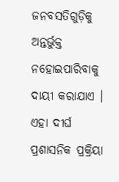ଜନବସତିଗୁଡ଼ିକୁ ଅନ୍ତର୍ଭୁକ୍ତ ନହୋଇପାରିବାକୁ ଦାୟୀ କରାଯାଏ । ଏହା ଦୀର୍ଘ ପ୍ରଶାସନିକ ପ୍ରକ୍ରିୟା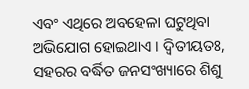ଏବଂ ଏଥିରେ ଅବହେଳା ଘଟୁଥିବା ଅଭିଯୋଗ ହୋଇଥାଏ । ଦ୍ୱିତୀୟତଃ, ସହରର ବର୍ଦ୍ଧିତ ଜନସଂଖ୍ୟାରେ ଶିଶୁ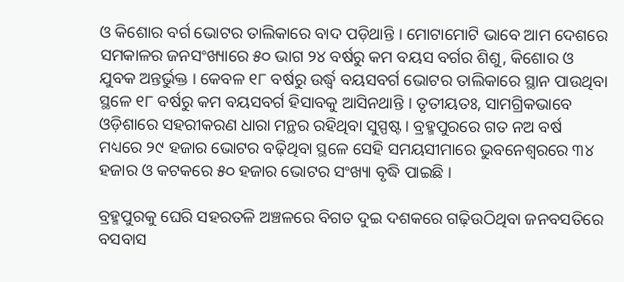ଓ କିଶୋର ବର୍ଗ ଭୋଟର ତାଲିକାରେ ବାଦ ପଡ଼ିଥାନ୍ତି । ମୋଟାମୋଟି ଭାବେ ଆମ ଦେଶରେ ସମକାଳର ଜନସଂଖ୍ୟାରେ ୫୦ ଭାଗ ୨୪ ବର୍ଷରୁ କମ ବୟସ ବର୍ଗର ଶିଶୁ, କିଶୋର ଓ ଯୁବକ ଅନ୍ତର୍ଭୁକ୍ତ । କେବଳ ୧୮ ବର୍ଷରୁ ଉର୍ଦ୍ଧ୍ୱ ବୟସବର୍ଗ ଭୋଟର ତାଲିକାରେ ସ୍ଥାନ ପାଉଥିବା ସ୍ଥଳେ ୧୮ ବର୍ଷରୁ କମ ବୟସବର୍ଗ ହିସାବକୁ ଆସିନଥାନ୍ତି । ତୃତୀୟତଃ, ସାମଗ୍ରିକଭାବେ ଓଡ଼ିଶାରେ ସହରୀକରଣ ଧାରା ମନ୍ଥର ରହିଥିବା ସୁସ୍ପଷ୍ଟ । ବ୍ରହ୍ମପୁରରେ ଗତ ନଅ ବର୍ଷ ମଧ୍ୟରେ ୨୯ ହଜାର ଭୋଟର ବଢ଼ିଥିବା ସ୍ଥଳେ ସେହି ସମୟସୀମାରେ ଭୁବନେଶ୍ୱରରେ ୩୪ ହଜାର ଓ କଟକରେ ୫୦ ହଜାର ଭୋଟର ସଂଖ୍ୟା ବୃଦ୍ଧି ପାଇଛି ।

ବ୍ରହ୍ମପୁରକୁ ଘେରି ସହରତଳି ଅଞ୍ଚଳରେ ବିଗତ ଦୁଇ ଦଶକରେ ଗଢ଼ିଉଠିଥିବା ଜନବସତିରେ ବସବାସ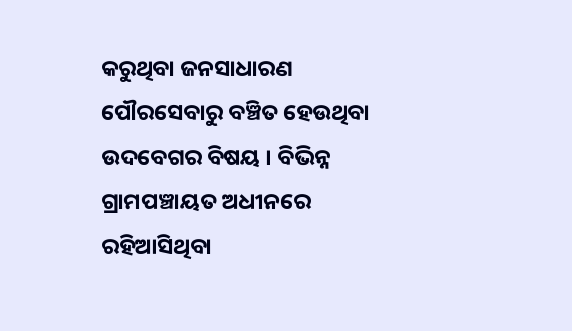କରୁଥିବା ଜନସାଧାରଣ ପୌରସେବାରୁ ବଞ୍ଚିତ ହେଉଥିବା ଉଦବେଗର ବିଷୟ । ବିଭିନ୍ନ ଗ୍ରାମପଞ୍ଚାୟତ ଅଧୀନରେ ରହିଆସିଥିବା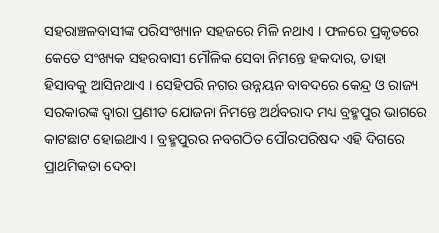ସହରାଞ୍ଚଳବାସୀଙ୍କ ପରିସଂଖ୍ୟାନ ସହଜରେ ମିଳି ନଥାଏ । ଫଳରେ ପ୍ରକୃତରେ କେତେ ସଂଖ୍ୟକ ସହରବାସୀ ମୌଳିକ ସେବା ନିମନ୍ତେ ହକଦାର, ତାହା ହିସାବକୁ ଆସିନଥାଏ । ସେହିପରି ନଗର ଉନ୍ନୟନ ବାବଦରେ କେନ୍ଦ୍ର ଓ ରାଜ୍ୟ ସରକାରଙ୍କ ଦ୍ୱାରା ପ୍ରଣୀତ ଯୋଜନା ନିମନ୍ତେ ଅର୍ଥବରାଦ ମଧ୍ୟ ବ୍ରହ୍ମପୁର ଭାଗରେ କାଟଛାଟ ହୋଇଥାଏ । ବ୍ରହ୍ମପୁରର ନବଗଠିତ ପୌରପରିଷଦ ଏହି ଦିଗରେ ପ୍ରାଥମିକତା ଦେବା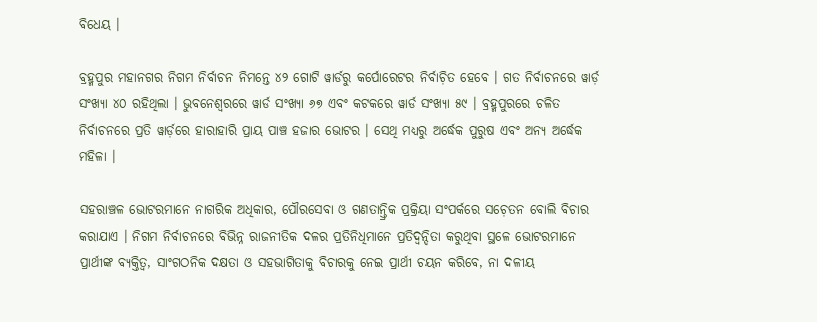ବିଧେୟ ।

ବ୍ରହ୍ମପୁର ମହାନଗର ନିଗମ ନିର୍ବାଚନ ନିମନ୍ତେ ୪୨ ଗୋଟି ୱାର୍ଡରୁ କର୍ପୋରେଟର ନିର୍ବାଚ଼ିତ ହେବେ । ଗତ ନିର୍ବାଚନରେ ୱାର୍ଡ଼ ସଂଖ୍ୟା ୪୦ ରହିଥିଲା । ଭୁବନେଶ୍ୱରରେ ୱାର୍ଡ ସଂଖ୍ୟା ୬୭ ଏବଂ କଟକରେ ୱାର୍ଡ ସଂଖ୍ୟା ୫୯ । ବ୍ରହ୍ମପୁରରେ ଚଳିତ ନିର୍ବାଚନରେ ପ୍ରତି ୱାର୍ଡ଼ରେ ହାରାହାରି ପ୍ରାୟ ପାଞ୍ଚ ହଜାର ଭୋଟର । ସେଥି ମଧ୍ୟରୁ ଅର୍ଦ୍ଧେକ ପୁରୁଷ ଏବଂ ଅନ୍ୟ ଅର୍ଦ୍ଧେକ ମହିଳା ।

ସହରାଞ୍ଚଳ ଭୋଟରମାନେ ନାଗରିକ ଅଧିକାର, ପୌରସେବା ଓ ଗଣତାନ୍ତ୍ରିକ ପ୍ରକ୍ରିୟା ସଂପର୍କରେ ସଚ଼େତନ ବୋଲି ବିଚାର କରାଯାଏ । ନିଗମ ନିର୍ବାଚନରେ ବିଭିନ୍ନ ରାଜନୀତିକ ଦଳର ପ୍ରତିନିଧିମାନେ ପ୍ରତିଦ୍ୱନ୍ଦିତା କରୁଥିବା ସ୍ଥଳେ ଭୋଟରମାନେ ପ୍ରାର୍ଥୀଙ୍କ ବ୍ୟକ୍ତିତ୍ୱ, ସାଂଗଠନିକ ଦକ୍ଷତା ଓ ସହଭାଗିତାକୁ ବିଚାରକୁ ନେଇ ପ୍ରାର୍ଥୀ ଚୟନ କରିବେ, ନା ଦଳୀୟ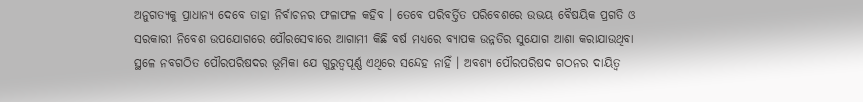ଅନୁଗତ୍ୟକୁ ପ୍ରାଧାନ୍ୟ ଦେବେ ତାହା ନିର୍ବାଚନର ଫଳାଫଳ କହିବ । ତେବେ ପରିବର୍ତ୍ତିତ ପରିବେଶରେ ଉଭୟ ବୈଷୟିକ ପ୍ରଗତି ଓ ସରକାରୀ ନିବେଶ ଉପଯୋଗରେ ପୌରସେବାରେ ଆଗାମୀ କିଛି ବର୍ଷ ମଧ୍ୟରେ ବ୍ୟାପକ ଉନ୍ନତିର ସୁଯୋଗ ଆଶା କରାଯାଉଥିବା ସ୍ଥଳେ ନବଗଠିତ ପୌରପରିଷଦର ଭୂମିକା ଯେ ଗୁରୁତ୍ୱପୂର୍ଣ୍ଣ ଏଥିରେ ସନ୍ଦେହ ନାହିଁ । ଅବଶ୍ୟ ପୌରପରିଷଦ ଗଠନର ଦାୟିତ୍ୱ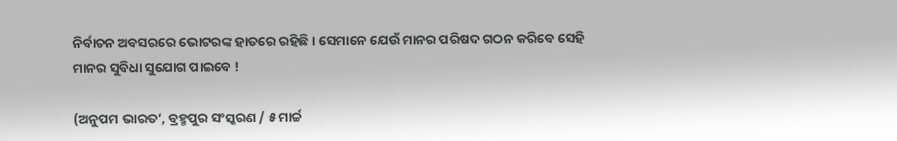ନିର୍ବାଚନ ଅବସରରେ ଭୋଟରଙ୍କ ହାତରେ ରହିଛି । ସେମାନେ ଯେଉଁ ମାନର ପରିଷଦ ଗଠନ କରିବେ ସେହି ମାନର ସୁବିଧା ସୁଯୋଗ ପାଇବେ !

(ଅନୁପମ ଭାରତ’, ବ୍ରହ୍ମପୁର ସଂସ୍କରଣ / ୫ ମାର୍ଚ୍ଚ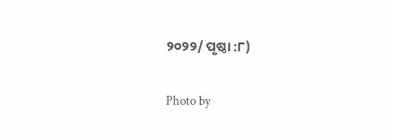୨୦୨୨/ ପୃଷ୍ଠା :୮)

Photo by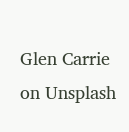Glen Carrie on Unsplash